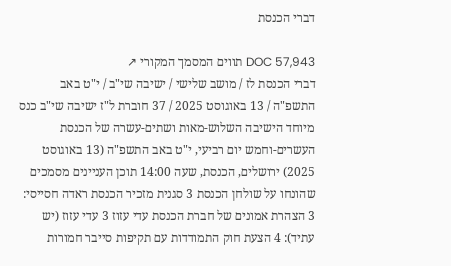דברי הכנסת

DOC 57,943 תווים המסמך המקורי ↗
דברי הכנסת לז / מושב שלישי / ישיבה שי"ב / י"ט באב התשפ"ה / 13 באוגוסט 2025 / 37 חוברת ל"ז ישיבה שי"ב כנס מיוחד הישיבה השלוש-מאות ושתים-עשרה של הכנסת העשרים-וחמש יום רביעי, י"ט באב התשפ"ה (13 באוגוסט 2025) ירושלים, הכנסת, שעה 14:00 תוכן העניינים מסמכים שהונחו על שולחן הכנסת 3 סגנית מזכיר הכנסת ראדה חסייסי: 3 הצהרת אמונים של חברת הכנסת עדי עזוז 3 עדי עזוז (יש עתיד): 4 הצעת חוק התמודדות עם תקיפות סייבר חמורות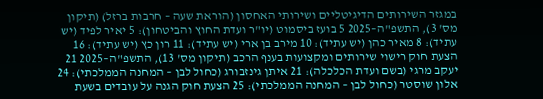במגזר השירותים הדיגיטליים ושירותי האחסון (הוראת שעה – חרבות ברזל) (תיקון מס' 3), התשפ"ה–2025 5 בועז ביסמוט (יו"ר ועדת החוץ והביטחון): 5 יאיר לפיד (יש עתיד): 8 מאיר כהן (יש עתיד): 10 מירב בן ארי (יש עתיד): 11 רון כץ (יש עתיד): 16 הצעת חוק רישוי שירותים ומקצועות בענף הרכב (תיקון מס' 13), התשפ"ה–2025 21 יעקב מרגי (בשם ועדת הכלכלה): 21 איתן גינזבורג (כחול לבן – המחנה הממלכתי): 24 אלון שוסטר (כחול לבן – המחנה הממלכתי): 25 הצעת חוק הגנה על עובדים בשעת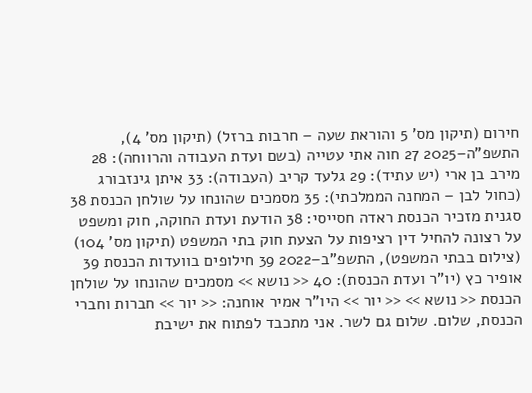חירום (תיקון מס' 5 והוראת שעה – חרבות ברזל) (תיקון מס' 4), התשפ"ה–2025 27 חוה אתי עטייה (בשם ועדת העבודה והרווחה): 28 מירב בן ארי (יש עתיד): 29 גלעד קריב (העבודה): 33 איתן גינזבורג (כחול לבן – המחנה הממלכתי): 35 מסמכים שהונחו על שולחן הכנסת 38 סגנית מזכיר הכנסת ראדה חסייסי: 38 הודעת ועדת החוקה, חוק ומשפט על רצונה להחיל דין רציפות על הצעת חוק בתי המשפט (תיקון מס' 104) (צילום בבתי המשפט), התשפ"ב–2022 39 חילופים בוועדות הכנסת 39 אופיר כץ (יו"ר ועדת הכנסת): 40 << נושא >> מסמכים שהונחו על שולחן הכנסת << נושא >> << יור >> היו"ר אמיר אוחנה: << יור >> חברות וחברי הכנסת, שלום. שלום גם לשר. אני מתכבד לפתוח את ישיבת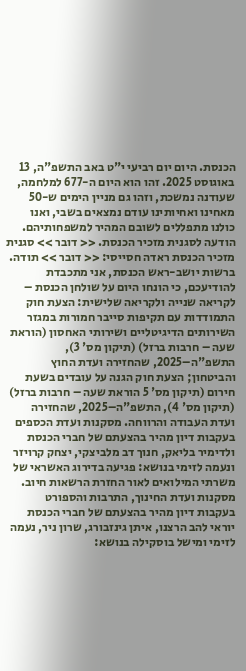הכנסת. היום יום רביעי י"ט באב התשפ"ה, 13 באוגוסט 2025. זהו הוא היום ה-677 למלחמה, שעודנה נמשכת, וזהו גם מניין הימים ש-50 מאחינו ואחיותינו עודם נמצאים בשבי, ואנו כולנו מתפללים לשובם המהיר למשפחותיהם. הודעה לסגנית מזכיר הכנסת. << דובר >> סגנית מזכיר הכנסת ראדה חסייסי: << דובר >> תודה. ברשות יושב-ראש הכנסת, אני מתכבדת להודיעכם, כי הונחו היום על שולחן הכנסת – לקריאה שנייה ולקריאה שלישית: הצעת חוק התמודדות עם תקיפות סייבר חמורות במגזר השירותים הדיגיטליים ושירותי האחסון (הוראת שעה – חרבות ברזל) (תיקון מס' 3), התשפ"ה–2025, שהחזירה ועדת החוץ והביטחון; הצעת חוק הגנה על עובדים בשעת חירום (תיקון מס' 5 הוראת שעה – חרבות ברזל) (תיקון מס' 4), התשפ"ה–2025, שהחזירה ועדת העבודה והרווחה. מסקנות ועדת הכספים בעקבות דיון מהיר בהצעתם של חברי הכנסת ולדימיר בליאק, חנוך דב מלביצקי, יצחק קרויזר ונעמה לזימי בנושא: פגיעה בדירוג האשראי של משרתי המילואים לאור החזרת הרשאות חיוב. מסקנות ועדת החינוך, התרבות והספורט בעקבות דיון מהיר בהצעתם של חברי הכנסת יוראי להב הרצנו, איתן גינזבורג, שרון ניר, נעמה לזימי ומישל בוסקילה בנושא: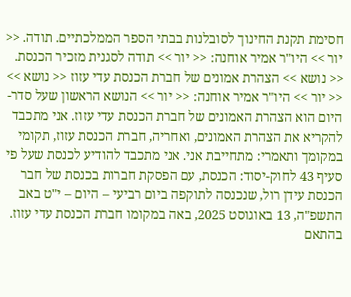חסימת תקנת החינוך לסובלנות בבתי הספר הממלכתיים. תודה. << יור >> היו"ר אמיר אוחנה: << יור >> תודה לסגנית מזכיר הכנסת. << נושא >> הצהרת אמונים של חברת הכנסת עדי עזוז << נושא >> << יור >> היו"ר אמיר אוחנה: << יור >> הנושא הראשון שעל סדר-היום הוא הצהרת האמונים של חברת הכנסת עדי עזוז. אני מתכבד להקריא את הצהרת האמונים, ואחריה, חברת הכנסת עזוז, תקומי במקומך ותאמרי: מתחייבת אני. אני מתכבד להודיע לכנסת שעל פי סעיף 43 לחוק-יסוד: הכנסת, עם הפסקת חברות בכנסת של חבר הכנסת עידן רול, שנכנסה לתוקפה ביום רביעי – היום – י"ט באב התשפ"ה, 13 באוגוסט 2025, באה במקומו חברת הכנסת עדי עזוז. בהתאם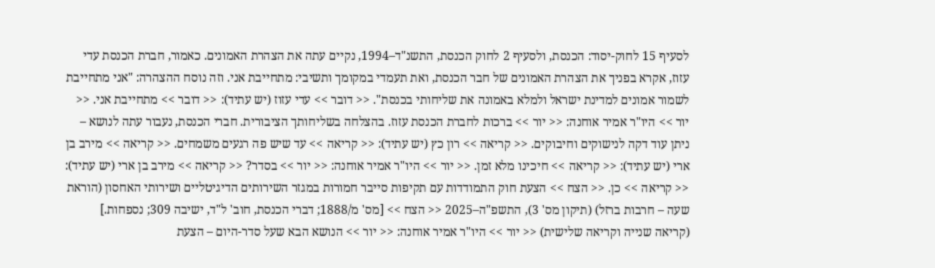לסעיף 15 לחוק-יסוד: הכנסת, ולסעיף 2 לחוק הכנסת, התשנ"ד–1994, נקיים עתה את הצהרת האמונים. כאמור, חברת הכנסת עדי עזוז, אקרא בפניך את הצהרת האמונים של חבר הכנסת, ואת תעמדי במקומך ותשיבי: מתחייבת אני. וזה נוסח ההצהרה: "אני מתחייבת לשמור אמונים למדינת ישראל ולמלא באמונה את שליחותי בכנסת". << דובר >> עדי עזוז (יש עתיד): << דובר >> מתחייבת אני. << יור >> היו"ר אמיר אוחנה: << יור >> ברכות לחברת הכנסת עזוז. בהצלחה בשליחותך הציבורית. חברי הכנסת, נעבור עתה לנושא – ניתן עוד דקה לנישוקים וחיבוקים. << קריאה >> רון כץ (יש עתיד): << קריאה >> עד שיש פה רגעים משמחים. << קריאה >> מירב בן ארי (יש עתיד): << קריאה >> חיכינו מלא זמן. << יור >> היו"ר אמיר אוחנה: << יור >> בסדר? << קריאה >> מירב בן ארי (יש עתיד): << קריאה >> כן. << הצח >> הצעת חוק התמודדות עם תקיפות סייבר חמורות במגזר השירותים הדיגיטליים ושירותי האחסון (הוראת שעה – חרבות ברזל) (תיקון מס' 3), התשפ"ה–2025 << הצח >> [מס' מ/1888; דברי הכנסת, חוב' ל"ד, ישיבה 309; נספחות.] (קריאה שנייה וקריאה שלישית) << יור >> היו"ר אמיר אוחנה: << יור >> הנושא הבא שעל סדר-היום – הצעת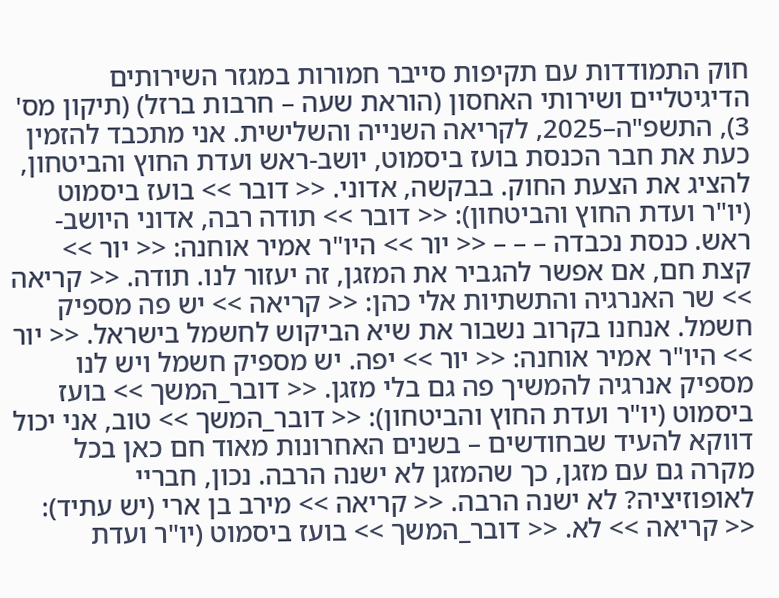חוק התמודדות עם תקיפות סייבר חמורות במגזר השירותים הדיגיטליים ושירותי האחסון (הוראת שעה – חרבות ברזל) (תיקון מס' 3), התשפ"ה–2025, לקריאה השנייה והשלישית. אני מתכבד להזמין כעת את חבר הכנסת בועז ביסמוט, יושב-ראש ועדת החוץ והביטחון, להציג את הצעת החוק. בבקשה, אדוני. << דובר >> בועז ביסמוט (יו"ר ועדת החוץ והביטחון): << דובר >> תודה רבה, אדוני היושב-ראש. כנסת נכבדה – – – << יור >> היו"ר אמיר אוחנה: << יור >> קצת חם, אם אפשר להגביר את המזגן, זה יעזור לנו. תודה. << קריאה >> שר האנרגיה והתשתיות אלי כהן: << קריאה >> יש פה מספיק חשמל. אנחנו בקרוב נשבור את שיא הביקוש לחשמל בישראל. << יור >> היו"ר אמיר אוחנה: << יור >> יפה. יש מספיק חשמל ויש לנו מספיק אנרגיה להמשיך פה גם בלי מזגן. << דובר_המשך >> בועז ביסמוט (יו"ר ועדת החוץ והביטחון): << דובר_המשך >> טוב, אני יכול דווקא להעיד שבחודשים – בשנים האחרונות מאוד חם כאן בכל מקרה גם עם מזגן, כך שהמזגן לא ישנה הרבה. נכון, חבריי לאופוזיציה? לא ישנה הרבה. << קריאה >> מירב בן ארי (יש עתיד): << קריאה >> לא. << דובר_המשך >> בועז ביסמוט (יו"ר ועדת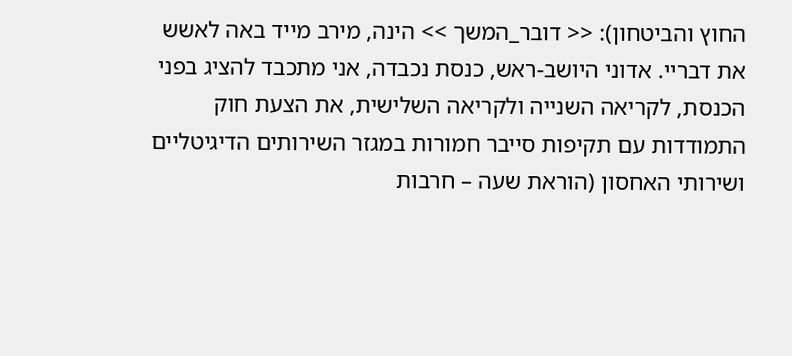החוץ והביטחון): << דובר_המשך >> הינה, מירב מייד באה לאשש את דבריי. אדוני היושב-ראש, כנסת נכבדה, אני מתכבד להציג בפני הכנסת, לקריאה השנייה ולקריאה השלישית, את הצעת חוק התמודדות עם תקיפות סייבר חמורות במגזר השירותים הדיגיטליים ושירותי האחסון (הוראת שעה – חרבות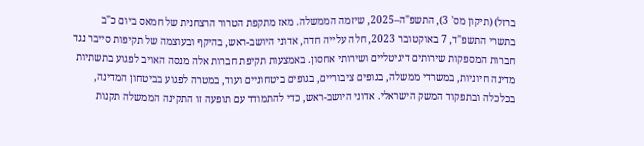ברזל) (תיקון מס' 3), התשפ"ה–2025, שיזמה הממשלה. מאז מתקפת הטרור הרצחנית של חמאס ביום כ"ב בתשרי התשפ"ד, 7 באוקטובר 2023, חלה עלייה חדה, אדוני היושב-ראש, בהיקף ובעוצמה של תקיפות סייבר נגד חברות המספקות שירותים דיגיטליים ושירותי אחסון. באמצעות תקיפת חברות אלה מנסה האויב לפגוע בתשתיות מדינה חיוניות, במשרדי ממשלה, בגופים ציבוריים, בגופים ביטחוניים ועוד, במטרה לפגוע בביטחון המדינה, בכלכלה ובתפקוד המשק הישראלי. אדוני היושב-ראש, כדי להתמודד עם תופעה זו התקינה הממשלה תקנות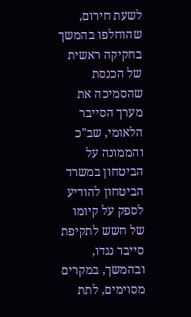לשעת חירום, שהוחלפו בהמשך בחקיקה ראשית של הכנסת שהסמיכה את מערך הסייבר הלאומי, שב"כ והממונה על הביטחון במשרד הביטחון להודיע לספק על קיומו של חשש לתקיפת סייבר נגדו, ובהמשך, במקרים מסוימים, לתת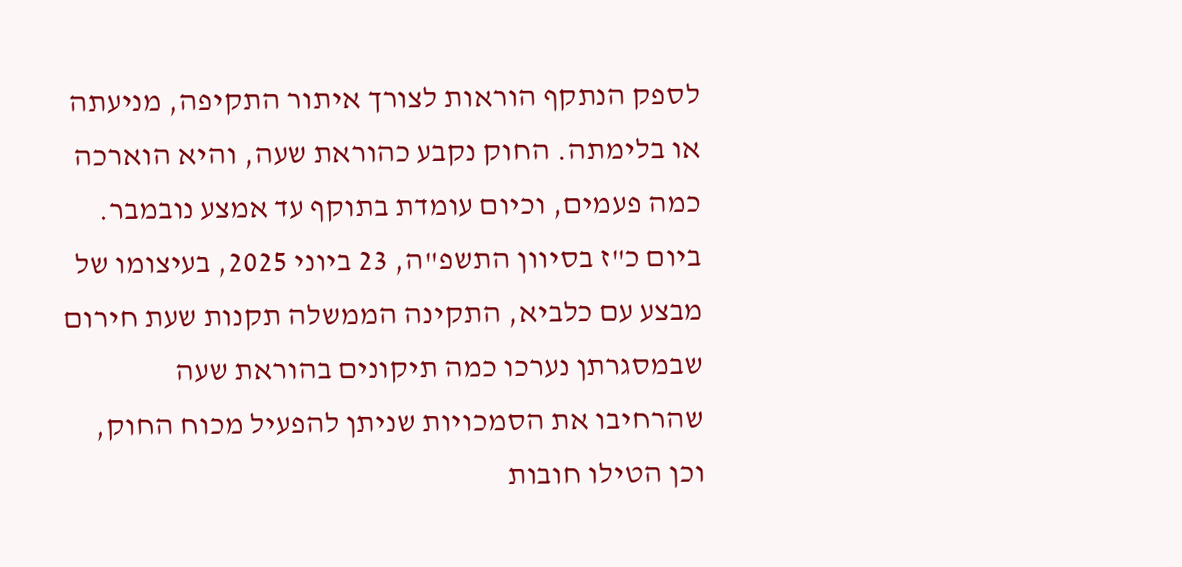לספק הנתקף הוראות לצורך איתור התקיפה, מניעתה או בלימתה. החוק נקבע כהוראת שעה, והיא הוארכה כמה פעמים, וכיום עומדת בתוקף עד אמצע נובמבר. ביום כ"ז בסיוון התשפ"ה, 23 ביוני 2025, בעיצומו של מבצע עם כלביא, התקינה הממשלה תקנות שעת חירום שבמסגרתן נערכו כמה תיקונים בהוראת שעה שהרחיבו את הסמכויות שניתן להפעיל מכוח החוק, וכן הטילו חובות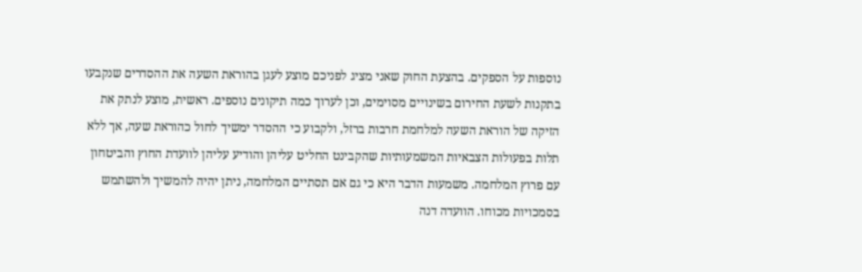נוספות על הספקים. בהצעת החוק שאני מציג לפניכם מוצע לעגן בהוראת השעה את ההסדרים שנקבעו בתקנות לשעת החירום בשינויים מסוימים, וכן לערוך כמה תיקונים נוספים. ראשית, מוצע לנתק את הזיקה של הוראת השעה למלחמת חרבות ברזל, ולקבוע כי ההסדר ימשיך לחול כהוראת שעה, אך ללא תלות בפעולות הצבאיות המשמעותיות שהקבינט החליט עליהן והודיע עליהן לוועדת החוץ והביטחון עם פרוץ המלחמה. משמעות הדבר היא כי גם אם תסתיים המלחמה, ניתן יהיה להמשיך ולהשתמש בסמכויות מכוחו. הוועדה דנה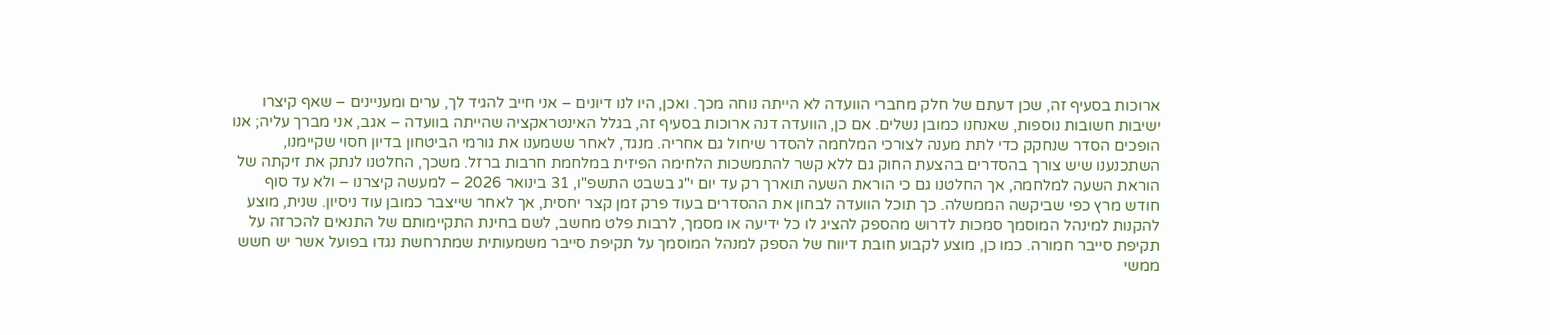ארוכות בסעיף זה, שכן דעתם של חלק מחברי הוועדה לא הייתה נוחה מכך. ואכן, היו לנו דיונים – אני חייב להגיד לך, ערים ומעניינים – שאף קיצרו ישיבות חשובות נוספות, שאנחנו כמובן נשלים. אם כן, הוועדה דנה ארוכות בסעיף זה, בגלל האינטראקציה שהייתה בוועדה – אגב, אני מברך עליה; אנו הופכים הסדר שנחקק כדי לתת מענה לצורכי המלחמה להסדר שיחול גם אחריה. מנגד, לאחר ששמענו את גורמי הביטחון בדיון חסוי שקיימנו, השתכנענו שיש צורך בהסדרים בהצעת החוק גם ללא קשר להתמשכות הלחימה הפיזית במלחמת חרבות ברזל. משכך, החלטנו לנתק את זיקתה של הוראת השעה למלחמה, אך החלטנו גם כי הוראת השעה תוארך רק עד יום י"ג בשבט התשפ"ו, 31 בינואר 2026 – למעשה קיצרנו – ולא עד סוף חודש מרץ כפי שביקשה הממשלה. כך תוכל הוועדה לבחון את ההסדרים בעוד פרק זמן קצר יחסית, אך לאחר שייצבר כמובן עוד ניסיון. שנית, מוצע להקנות למינהל המוסמך סמכות לדרוש מהספק להציג לו כל ידיעה או מסמך, לרבות פלט מחשב, לשם בחינת התקיימותם של התנאים להכרזה על תקיפת סייבר חמורה. כמו כן, מוצע לקבוע חובת דיווח של הספק למנהל המוסמך על תקיפת סייבר משמעותית שמתרחשת נגדו בפועל אשר יש חשש ממשי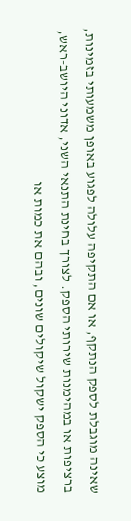שאינה מוגבלת לספק הנתקף, או אם התקיפה עלולה לפגוע באופן משמעותי בזמינות, ברציפות או במהימנות שירותי הספק. לצורך בחינת התנאי השני, אדוני היושב-ראש, מוצע כי הספק ישקול שיקולים שונים, ובהם את כמות או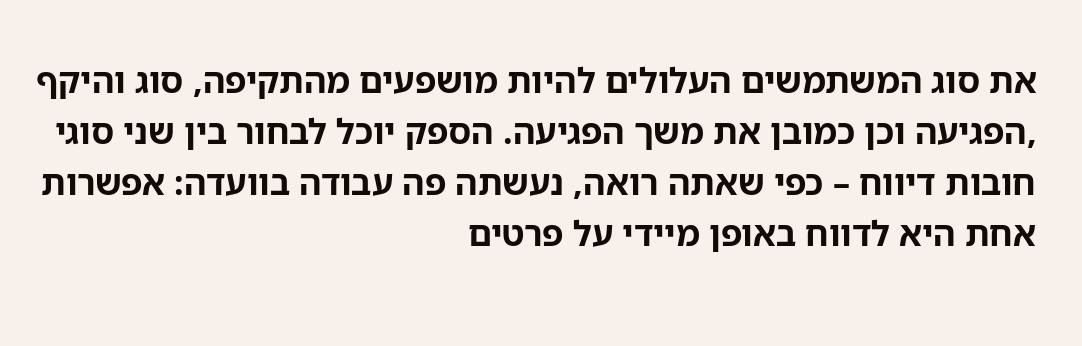את סוג המשתמשים העלולים להיות מושפעים מהתקיפה, סוג והיקף ,הפגיעה וכן כמובן את משך הפגיעה. הספק יוכל לבחור בין שני סוגי חובות דיווח – כפי שאתה רואה, נעשתה פה עבודה בוועדה: אפשרות אחת היא לדווח באופן מיידי על פרטים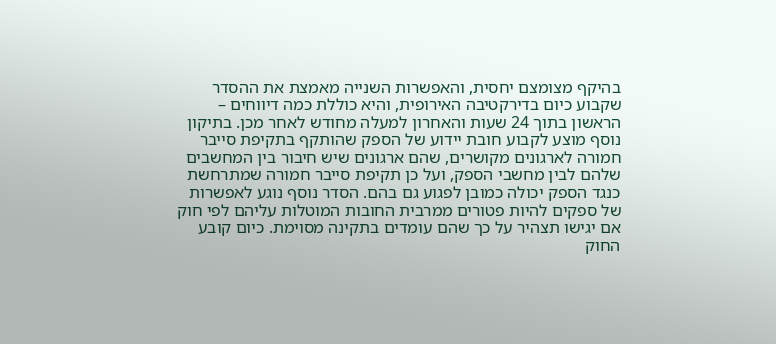בהיקף מצומצם יחסית, והאפשרות השנייה מאמצת את ההסדר שקבוע כיום בדירקטיבה האירופית, והיא כוללת כמה דיווחים – הראשון בתוך 24 שעות והאחרון למעלה מחודש לאחר מכן. בתיקון נוסף מוצע לקבוע חובת יידוע של הספק שהותקף בתקיפת סייבר חמורה לארגונים מקושרים, שהם ארגונים שיש חיבור בין המחשבים שלהם לבין מחשבי הספק, ועל כן תקיפת סייבר חמורה שמתרחשת כנגד הספק יכולה כמובן לפגוע גם בהם. הסדר נוסף נוגע לאפשרות של ספקים להיות פטורים ממרבית החובות המוטלות עליהם לפי חוק אם יגישו תצהיר על כך שהם עומדים בתקינה מסוימת. כיום קובע החוק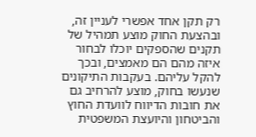רק תקן אחד אפשרי לעניין זה, ובהצעת החוק מוצע תמהיל של תקנים שהספקים יוכלו לבחור איזה מהם הם מאמצים, ובכך להקל עליהם. בעקבות התיקונים שנעשו בחוק, מוצע להרחיב גם את חובות הדיווח לוועדת החוץ והביטחון והיועצת המשפטית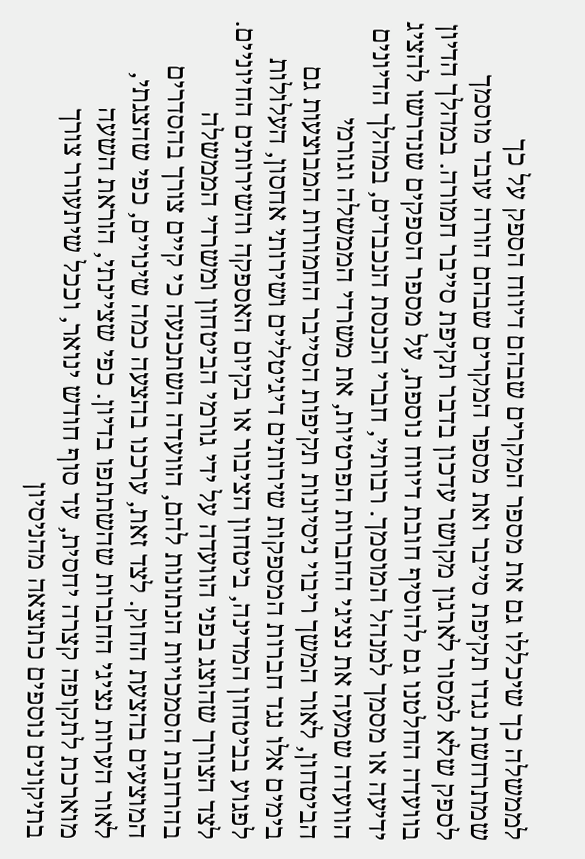לממשלה כך שיכללו גם את מספר המקרים שבהם דיווח הספק על כך שמתרחשת נגדו תקיפת סייבר ואת מספר המקרים שבהם הורה עובד מוסמך לספק שלא למסור לארגון מקושר עדכון בדבר תקיפת סייבר חמורה. במהלך הדיון בוועדה החלטנו גם להוסיף חובת דיווח נוספת, על מספר הספקים שנדרשו להציג ידיעה או מסמך למנהל המוסמך. רבותיי, חברי הכנסת הנכבדים, במהלך הדיונים הוועדה שמעה את נציגי החברות הפרטיות, את משרדי הממשלה וגורמי הביטחון, לאור המשך ריבוי ניסיונות תקיפות הסייבר החמורות המבוצעות גם בימים אלו נגד חברות המספקות שירותים דיגיטליים ושירותי אחסון, העלולות לפגוע בביטחון המדינה, ביטחון הציבור או בקיום האספקה והשירותים החיוניים. לצד הצורך שהוצג בפני הוועדה על ידי גורמי הביטחון ומשרדי הממשלה בהרחבת הסמכויות הנתונות להם, הוועדה השתכנעה כי קיים צורך בהסדרים המוצעים בהצעת החוק. לצד זאת, ערכנו בהצעה כמה שינויים, כפי שהצגתי, לאור הערות נציגי החברות שהשתתפו בדיון. כפי שציינתי, הוראת השעה מוארכת לתקופה קצרה יחסית, עד סוף חודש ינואר, וככל שיתעורר צורך בתיקונים נוספים כתוצאה מהניסיון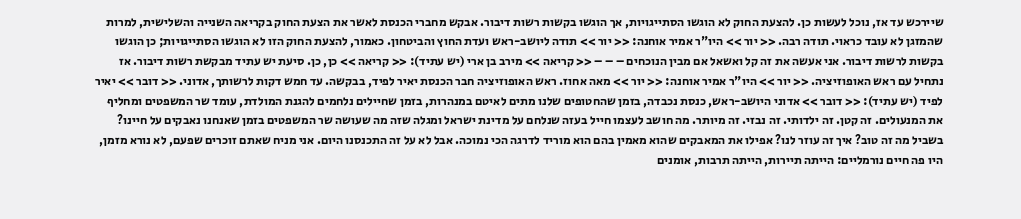שיירכש עד אז, נוכל לעשות כן. להצעת החוק לא הוגשו הסתייגויות, אך הוגשו בקשות רשות דיבור. אבקש מחברי הכנסת לאשר את הצעת החוק בקריאה השנייה והשלישית, למרות שהמזגן לא עובד כראוי. תודה רבה. << יור >> היו"ר אמיר אוחנה: << יור >> תודה ליושב-ראש ועדת החוץ והביטחון. כאמור, להצעת החוק הזו לא הוגשו הסתייגויות; כן הוגשו בקשות לרשות דיבור. אני אעשה את זה קל ואשאל אם מבין הנוכחים – – – << קריאה >> מירב בן ארי (יש עתיד): << קריאה >> כן, כן. סיעת יש עתיד מבקשת רשות דיבור. אז נתחיל עם ראש האופוזיציה. << יור >> היו"ר אמיר אוחנה: << יור >> מאה אחוז. ראש האופוזיציה חבר הכנסת יאיר לפיד, בבקשה. עד חמש דקות לרשותך, אדוני. << דובר >> יאיר לפיד (יש עתיד): << דובר >> אדוני היושב-ראש, כנסת נכבדה, בזמן שהחטופים שלנו מתים לאיטם במנהרות, בזמן שחיילים נלחמים להגנת המולדת, עומד שר המשפטים ומחליף את המנעולים. זה קטן. זה ילדותי. זה נבזי. זה מיותר. מה חושב לעצמו חייל בעזה שנלחם על מדינת ישראל ומגלה שזה מה שעושה שר המשפטים בזמן שאנחנו נאבקים על חיינו? בשביל מה זה טוב? איך זה עוזר לנו? אפילו את המאבקים שהוא מאמין בהם הוא מוריד לדרגה הכי נמוכה. אבל לא על זה התכנסנו היום. אני מניח שאתם זוכרים שפעם, לא נורא מזמן, היו פה חיים נורמליים: הייתה תיירות, הייתה תרבות, אומנים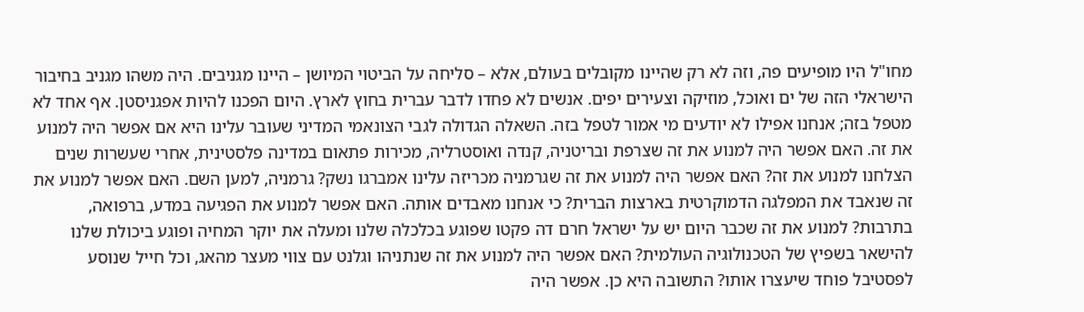מחו"ל היו מופיעים פה, וזה לא רק שהיינו מקובלים בעולם, אלא – סליחה על הביטוי המיושן – היינו מגניבים. היה משהו מגניב בחיבור הישראלי הזה של ים ואוכל, מוזיקה וצעירים יפים. אנשים לא פחדו לדבר עברית בחוץ לארץ. היום הפכנו להיות אפגניסטן. אף אחד לא מטפל בזה; אנחנו אפילו לא יודעים מי אמור לטפל בזה. השאלה הגדולה לגבי הצונאמי המדיני שעובר עלינו היא אם אפשר היה למנוע את זה. האם אפשר היה למנוע את זה שצרפת ובריטניה, קנדה ואוסטרליה, מכירות פתאום במדינה פלסטינית, אחרי שעשרות שנים הצלחנו למנוע את זה? האם אפשר היה למנוע את זה שגרמניה מכריזה עלינו אמברגו נשק? גרמניה, למען השם. האם אפשר למנוע את זה שנאבד את המפלגה הדמוקרטית בארצות הברית? כי אנחנו מאבדים אותה. האם אפשר למנוע את הפגיעה במדע, ברפואה, בתרבות? למנוע את זה שכבר היום יש על ישראל חרם דה פקטו שפוגע בכלכלה שלנו ומעלה את יוקר המחיה ופוגע ביכולת שלנו להישאר בשפיץ של הטכנולוגיה העולמית? האם אפשר היה למנוע את זה שנתניהו וגלנט עם צווי מעצר מהאג, וכל חייל שנוסע לפסטיבל פוחד שיעצרו אותו? התשובה היא כן. אפשר היה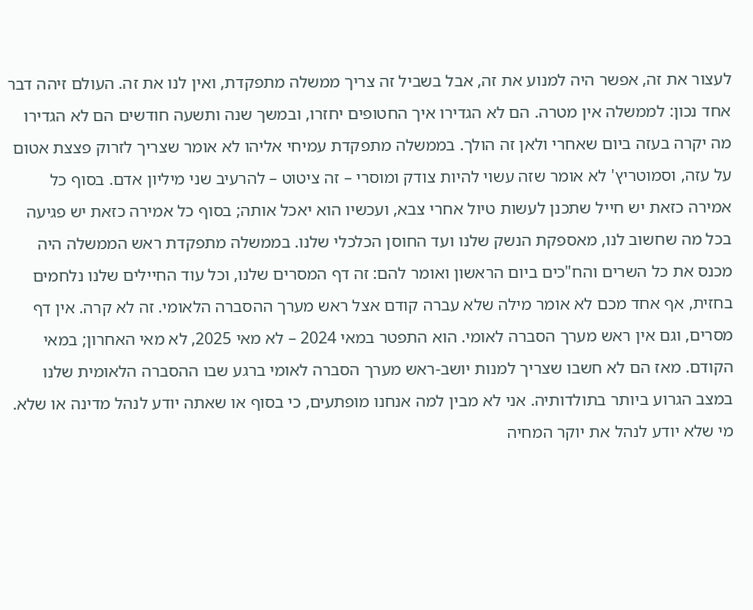לעצור את זה, אפשר היה למנוע את זה, אבל בשביל זה צריך ממשלה מתפקדת, ואין לנו את זה. העולם זיהה דבר אחד נכון: לממשלה אין מטרה. הם לא הגדירו איך החטופים יחזרו, ובמשך שנה ותשעה חודשים הם לא הגדירו מה יקרה בעזה ביום שאחרי ולאן זה הולך. בממשלה מתפקדת עמיחי אליהו לא אומר שצריך לזרוק פצצת אטום על עזה, וסמוטריץ' לא אומר שזה עשוי להיות צודק ומוסרי – זה ציטוט – להרעיב שני מיליון אדם. בסוף כל אמירה כזאת יש חייל שתכנן לעשות טיול אחרי צבא, ועכשיו הוא יאכל אותה; בסוף כל אמירה כזאת יש פגיעה בכל מה שחשוב לנו, מאספקת הנשק שלנו ועד החוסן הכלכלי שלנו. בממשלה מתפקדת ראש הממשלה היה מכנס את כל השרים והח"כים ביום הראשון ואומר להם: זה דף המסרים שלנו, וכל עוד החיילים שלנו נלחמים בחזית, אף אחד מכם לא אומר מילה שלא עברה קודם אצל ראש מערך ההסברה הלאומי. זה לא קרה. אין דף מסרים, וגם אין ראש מערך הסברה לאומי. הוא התפטר במאי 2024 – לא מאי 2025, לא מאי האחרון; במאי הקודם. מאז הם לא חשבו שצריך למנות יושב-ראש מערך הסברה לאומי ברגע שבו ההסברה הלאומית שלנו במצב הגרוע ביותר בתולדותיה. אני לא מבין למה אנחנו מופתעים, כי בסוף או שאתה יודע לנהל מדינה או שלא. מי שלא יודע לנהל את יוקר המחיה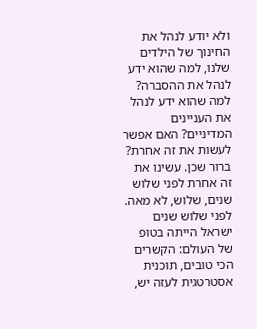ולא יודע לנהל את החינוך של הילדים שלנו, למה שהוא ידע לנהל את ההסברה? למה שהוא ידע לנהל את העניינים המדיניים? האם אפשר לעשות את זה אחרת? ברור שכן. עשינו את זה אחרת לפני שלוש שנים, שלוש, לא מאה. לפני שלוש שנים ישראל הייתה בטופ של העולם: הקשרים הכי טובים, תוכנית אסטרטגית לעזה יש,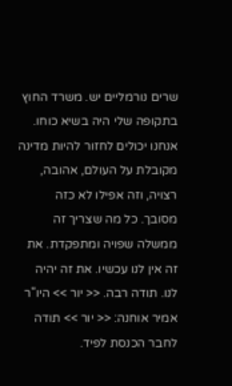שרים נורמליים יש. משרד החוץ בתקופה שלי היה בשיא כוחו. אנחנו יכולים לחזור להיות מדינה מקובלת על העולם, אהובה, רצויה, וזה אפילו לא כזה מסובך. כל מה שצריך זה ממשלה שפויה ומתפקדת. את זה אין לנו עכשיו. את זה יהיה לנו. תודה רבה. << יור >> היו"ר אמיר אוחנה: << יור >> תודה לחבר הכנסת לפיד.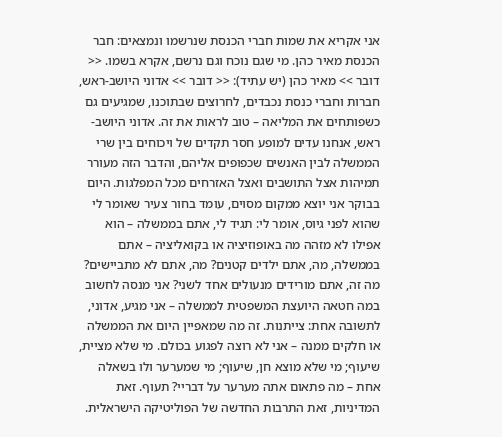אני אקריא את שמות חברי הכנסת שנרשמו ונמצאים: חבר הכנסת מאיר כהן. מי שגם נוכח וגם נרשם, אקרא בשמו. << דובר >> מאיר כהן (יש עתיד): << דובר >> אדוני היושב-ראש, חברות וחברי כנסת נכבדים, לחרוצים שבתוכנו, שמגיעים גם כשפותחים את המליאה – טוב לראות את זה. אדוני היושב-ראש, אנחנו עדים למופע חסר תקדים של ויכוחים בין שרי הממשלה לבין האנשים שכפופים אליהם, והדבר הזה מעורר תמיהות אצל התושבים ואצל האזרחים מכל המפלגות. היום בבוקר אני יוצא ממקום מסוים, עומד בחור צעיר שאומר לי שהוא לפני גיוס, אומר לי: תגיד לי, אתם בממשלה – הוא אפילו לא מזהה מה באופוזיציה או בקואליציה – אתם בממשלה, מה, אתם ילדים קטנים? מה, אתם לא מתביישים? מה זה, אתם מורידים מנעולים אחד לשני? אני מנסה לחשוב במה חטאה היועצת המשפטית לממשלה – אני מגיע, אדוני, לתשובה אחת: צייתנות. זה מה שמאפיין היום את הממשלה או חלקים ממנה – אני לא רוצה לפגוע בכולם. מי שלא מציית, שיעוף; מי שלא מוצא חן, שיעוף; מי שמערער ולו בשאלה אחת – מה פתאום אתה מערער על דבריי? תעוף. זאת המדיניות, זאת התרבות החדשה של הפוליטיקה הישראלית.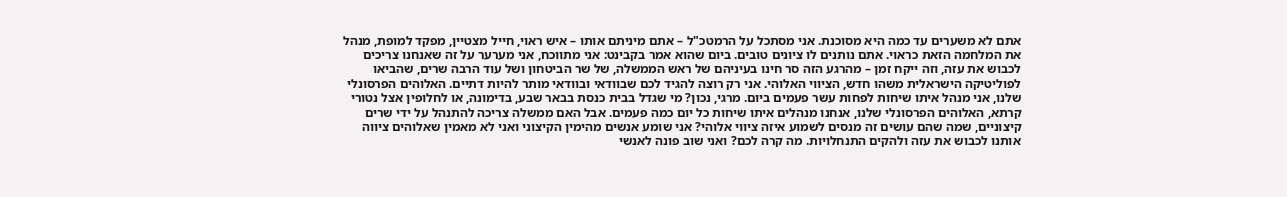אתם לא משערים עד כמה היא מסוכנת. אני מסתכל על הרמטכ"ל – אתם מיניתם אותו – איש ראוי, חייל מצטיין, מפקד למופת, מנהל את המלחמה הזאת כראוי. אתם נותנים לו ציונים טובים. ביום שהוא אמר בקבינט: אני מתווכח, אני מערער על זה שאנחנו צריכים לכבוש את עזה, וזה ייקח זמן – מהרגע הזה סר חינו בעיניהם של ראש הממשלה, של שר הביטחון ושל עוד הרבה שרים, שהביאו לפוליטיקה הישראלית משהו חדש, הציווי האלוהי. אני רק רוצה להגיד לכם שבוודאי ובוודאי מותר להיות דתיים. האלוהים הפרסונלי שלנו, אני מנהל איתו שיחות לפחות עשר פעמים ביום. מרגי, נכון? מי שגדל בבית כנסת בבאר שבע, בדימונה, או לחלופין אצל נטורי קרתא, האלוהים הפרסונלי שלנו, אנחנו מנהלים איתו שיחות כל יום כמה פעמים. אבל האם ממשלה צריכה להתנהל על ידי שרים קיצוניים, שמה שהם עושים זה מנסים לשמוע איזה ציווי אלוהי? אני שומע אנשים מהימין הקיצוני ואני לא מאמין שאלוהים ציווה אותנו לכבוש את עזה ולהקים התנחלויות. מה קרה לכם? ואני שוב פונה לאנשי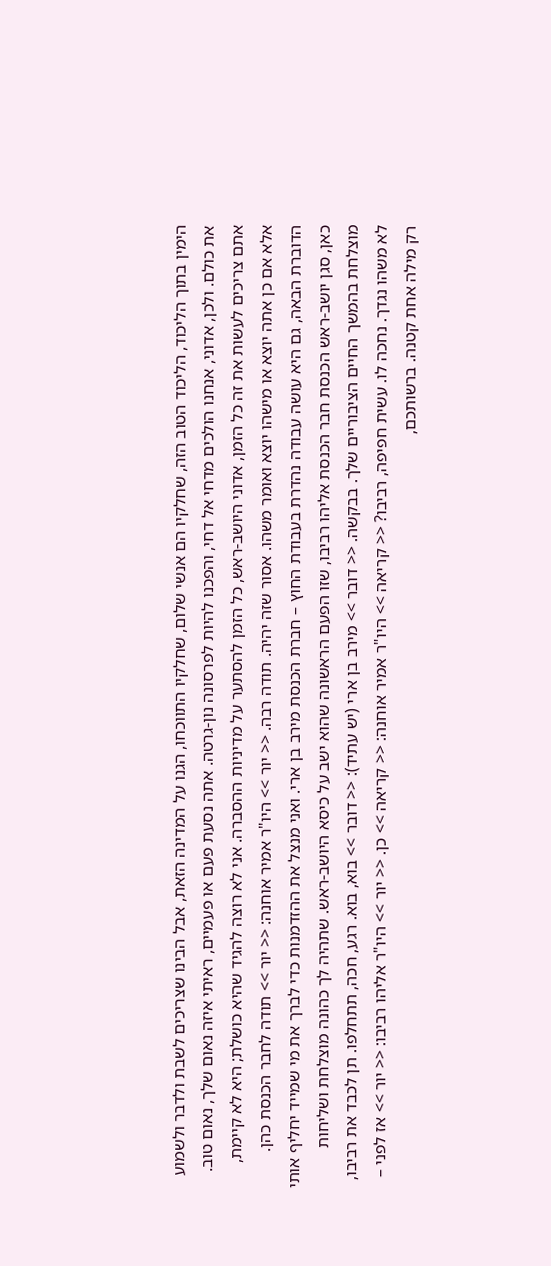הימין בתוך הליכוד, הליכוד הטוב הזה, שחלקיו הם אנשי שלום, שחלקיו התווכחו, הגנו על המדינה הזאת, אבל הבינו שצריכים לשבת ולדבר ולשמוע את כולם. ולכן, אדוני, אנחנו הולכים מדחי אל דחי, והפכנו להיות לפרסונה נון-גרטה. אתה נסעת פעם או פעמיים, ראיתי איזה נאום שלך, נאום טוב. אתם צריכים לעשות את זה כל הזמן, אדוני היושב-ראש, כל הזמן להסתער על מדיניות ההסברה. אני לא רוצה להגיד שהיא כושלת; היא לא קיימת, אלא אם כן אתה יוצא או מישהו יוצא ואומר משהו. אסור שזה יהיה. תודה רבה. << יור >> היו"ר אמיר אוחנה: << יור >> תודה לחבר הכנסת כהן. הדוברת הבאה, גם היא עושה עבודה נהדרת בעבודת החוץ – חברת הכנסת מירב בן ארי. ואני מנצל את ההזדמנות כדי לברך את מי שמייד יחליף אותי כאן, סגן יושב-ראש הכנסת חבר הכנסת אליהו רביבו, שזו הפעם הראשונה שהוא ישב על כיסא היושב-ראש. שתהיה לך כהונה מוצלחת ושליחות מוצלחת בהמשך החיים הציבוריים שלך. בבקשה. << דובר >> מירב בן ארי (יש עתיד): << דובר >> בוא, בוא. רגע, חכה, תתחלפו. תן לכבד את רביבו, לא משהו נגדך. נחכה לו. עשית חפיפה, רביבו? << קריאה >> היו"ר אמיר אוחנה: << קריאה >> כן. << יור >> היו"ר אליהו רביבו: << יור >> אז לפני – רק מילה אחת קטנה. ברשותכם,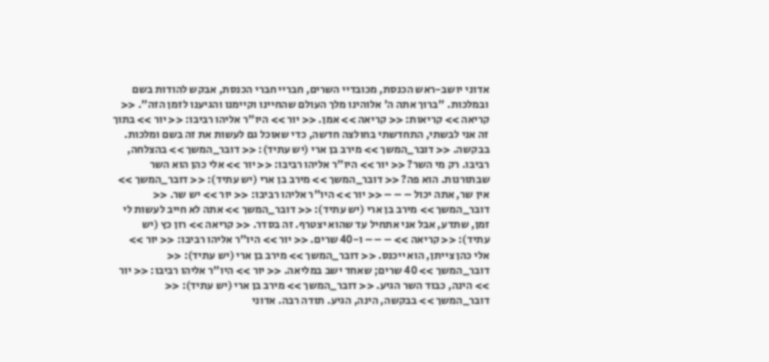אדוני יושב-ראש הכנסת, מכובדיי השרים, חבריי חברי הכנסת, אבקש להודות בשם ובמלכות. "ברוך אתה ה' אלוהינו מלך העולם שהחיינו וקיימנו והגיענו לזמן הזה". << קריאה >> קריאות: << קריאה >> אמן. << יור >> היו"ר אליהו רביבו: << יור >> בתוך זה אני לבשתי, התחדשתי בחולצה חדשה, כדי שאוכל גם לעשות את זה בשם ומלכות. בבקשה. << דובר_המשך >> מירב בן ארי (יש עתיד): << דובר_המשך >> בהצלחה, רביבו. רק מי השר? << יור >> היו"ר אליהו רביבו: << יור >> אלי כהן הוא השר שבתורנות. הוא פה? << דובר_המשך >> מירב בן ארי (יש עתיד): << דובר_המשך >> אין שר, אתה יכול – – – << יור >> היו"ר אליהו רביבו: << יור >> יש שר. << דובר_המשך >> מירב בן ארי (יש עתיד): << דובר_המשך >> אתה לא חייב לעשות לי זמן, שתדע, אבל אני אתחיל עד שהוא יצטרף. זה בסדר. << קריאה >> רון כץ (יש עתיד): << קריאה >> – – – ו-40 שרים. << יור >> היו"ר אליהו רביבו: << יור >> אלי כהן צייתן, הוא ייכנס. << דובר_המשך >> מירב בן ארי (יש עתיד): << דובר_המשך >> 40 שרים; שאחד ישב במליאה. << יור >> היו"ר אליהו רביבו: << יור >> הינה, כבוד השר הגיע. << דובר_המשך >> מירב בן ארי (יש עתיד): << דובר_המשך >> בבקשה, הינה, הגיע. תודה רבה. אדוני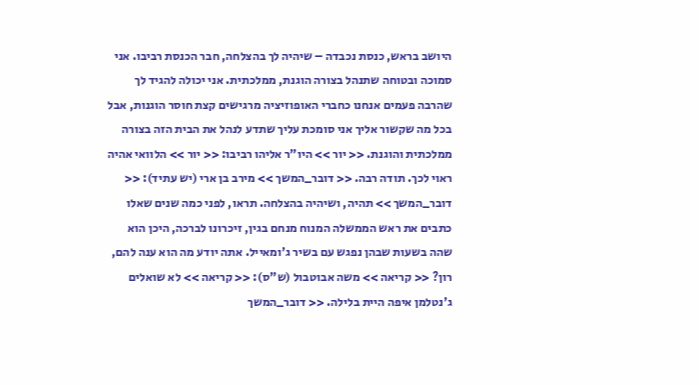היושב בראש, כנסת נכבדה – שיהיה לך בהצלחה, חבר הכנסת רביבו. אני סמוכה ובטוחה שתנהל בצורה הוגנת, ממלכתית. אני יכולה להגיד לך שהרבה פעמים אנחנו כחברי האופוזיציה מרגישים קצת חוסר הוגנות, אבל בכל מה שקשור אליך אני סומכת עליך שתדע לנהל את הבית הזה בצורה ממלכתית והוגנת. << יור >> היו"ר אליהו רביבו: << יור >> הלוואי אהיה ראוי לכך. תודה רבה. << דובר_המשך >> מירב בן ארי (יש עתיד): << דובר_המשך >> תהיה, ושיהיה בהצלחה. תראו, לפני כמה שנים שאלו כתבים את ראש הממשלה המנוח מנחם בגין, זיכרונו לברכה, היכן הוא שהה בשעות שבהן נפגש עם בשיר ג'ומאייל. אתה יודע מה הוא ענה להם, רון? << קריאה >> משה אבוטבול (ש"ס): << קריאה >> לא שואלים ג'נטלמן איפה היית בלילה. << דובר_המשך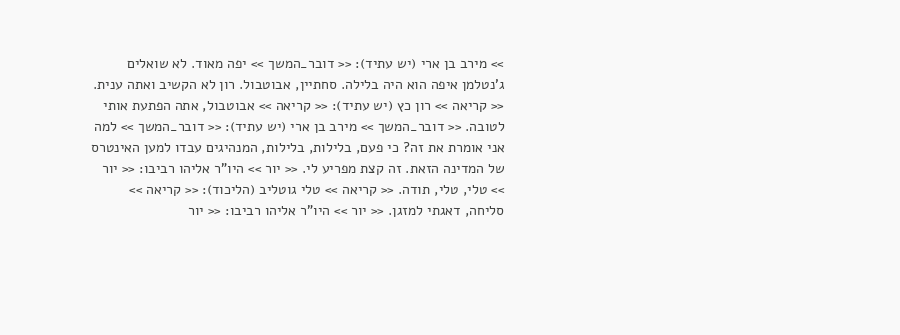>> מירב בן ארי (יש עתיד): << דובר_המשך >> יפה מאוד. לא שואלים ג'נטלמן איפה הוא היה בלילה. סחתיין, אבוטבול. רון לא הקשיב ואתה ענית. << קריאה >> רון כץ (יש עתיד): << קריאה >> אבוטבול, אתה הפתעת אותי לטובה. << דובר_המשך >> מירב בן ארי (יש עתיד): << דובר_המשך >> למה אני אומרת את זה? כי פעם, בלילות, בלילות, המנהיגים עבדו למען האינטרס של המדינה הזאת. זה קצת מפריע לי. << יור >> היו"ר אליהו רביבו: << יור >> טלי, טלי, תודה. << קריאה >> טלי גוטליב (הליכוד): << קריאה >> סליחה, דאגתי למזגן. << יור >> היו"ר אליהו רביבו: << יור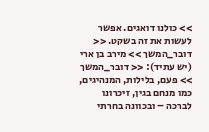>> כולנו דואגים. אפשר לעשות את זה בשקט. << דובר_המשך >> מירב בן ארי (יש עתיד): << דובר_המשך >> פעם, בלילות, המנהיגים, כמו מנחם בגין, זיכרונו לברכה – ובכוונה בחרתי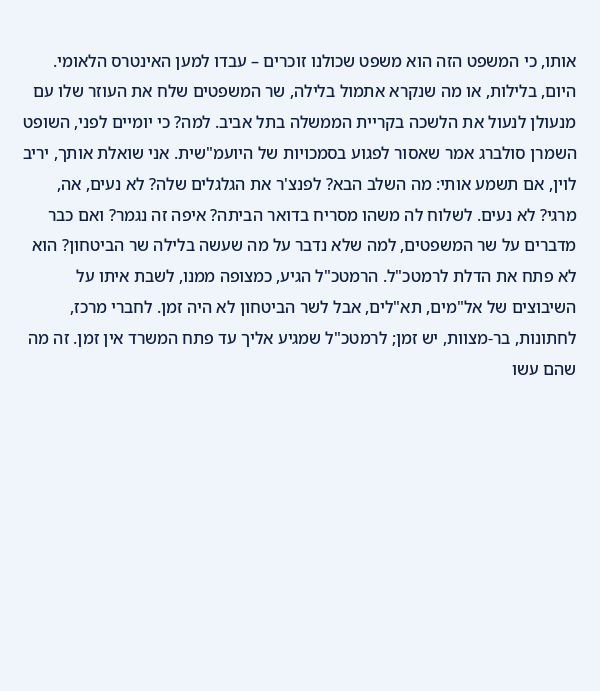אותו, כי המשפט הזה הוא משפט שכולנו זוכרים – עבדו למען האינטרס הלאומי. היום, בלילות, או מה שנקרא אתמול בלילה, שר המשפטים שלח את העוזר שלו עם מנעולן לנעול את הלשכה בקריית הממשלה בתל אביב. למה? כי יומיים לפני, השופט השמרן סולברג אמר שאסור לפגוע בסמכויות של היועמ"שית. אני שואלת אותך, יריב לוין, אם תשמע אותי: מה השלב הבא? לפנצ'ר את הגלגלים שלה? לא נעים, אה, מרגי? לא נעים. לשלוח לה משהו מסריח בדואר הביתה? איפה זה נגמר? ואם כבר מדברים על שר המשפטים, למה שלא נדבר על מה שעשה בלילה שר הביטחון? הוא לא פתח את הדלת לרמטכ"ל. הרמטכ"ל הגיע, כמצופה ממנו, לשבת איתו על השיבוצים של אל"מים, תא"לים, אבל לשר הביטחון לא היה זמן. לחברי מרכז, לחתונות, בר-מצוות, יש זמן; לרמטכ"ל שמגיע אליך עד פתח המשרד אין זמן. זה מה שהם עשו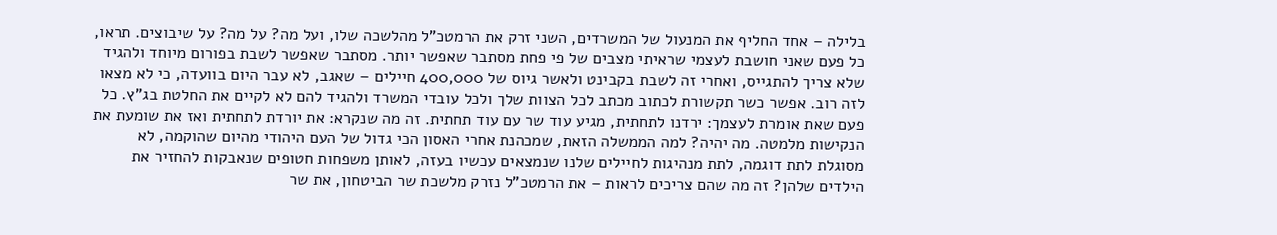בלילה – אחד החליף את המנעול של המשרדים, השני זרק את הרמטכ"ל מהלשכה שלו, ועל מה? על מה? על שיבוצים. תראו, כל פעם שאני חושבת לעצמי שראיתי מצבים של פי פחת מסתבר שאפשר יותר. מסתבר שאפשר לשבת בפורום מיוחד ולהגיד שלא צריך להתגייס, ואחרי זה לשבת בקבינט ולאשר גיוס של 400,000 חיילים – שאגב, לא עבר היום בוועדה, כי לא מצאו לזה רוב. אפשר כשר תקשורת לכתוב מכתב לכל הצוות שלך ולכל עובדי המשרד ולהגיד להם לא לקיים את החלטת בג"ץ. כל פעם שאת אומרת לעצמך: ירדנו לתחתית, מגיע עוד שר עם עוד תחתית. זה מה שנקרא: את יורדת לתחתית ואז את שומעת את הנקישות מלמטה. מה יהיה? למה הממשלה הזאת, שמכהנת אחרי האסון הכי גדול של העם היהודי מהיום שהוקמה, לא מסוגלת לתת דוגמה, לתת מנהיגות לחיילים שלנו שנמצאים עכשיו בעזה, לאותן משפחות חטופים שנאבקות להחזיר את הילדים שלהן? זה מה שהם צריכים לראות – את הרמטכ"ל נזרק מלשכת שר הביטחון, את שר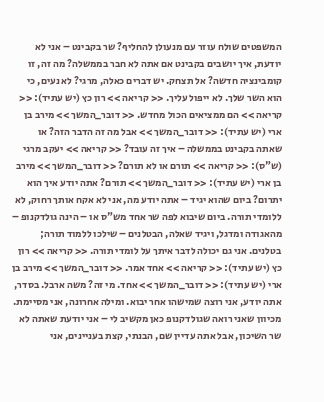המשפטים שולח עוזר עם מנעולן להחליף? שר בקבינט – אני לא יודעת, איך יושבים בקבינט אם אתה לא חבר בממשלה? מה זה, זו קומבינציה חדשה? אל תצחק. יש דברים כאלה, מרגי? לא נעים, כי הוא השר שלך. לא ייפול עליך. << קריאה >> רון כץ (יש עתיד): << קריאה >> הם ממציאים הכול מחדש. << דובר_המשך >> מירב בן ארי (יש עתיד): << דובר_המשך >> אבל מה זה הדבר הזה? או שאתה בקבינט בממשלה – איך זה עובד? << קריאה >> יעקב מרגי (ש"ס): << קריאה >> תורם או לא תורם? << דובר_המשך >> מירב בן ארי (יש עתיד): << דובר_המשך >> תורם? אתה יודע איך הוא יתרום? ביום שהוא יגיד – אתה יודע מה, אני לא אקח אותך רחוק, לא ללומדי תורה. ביום שיבוא לפה שר אחד מש"ס או – הינה גולדקנופ – מהאגודה ומדגל, ויגיד שאלה, הבטלנים – שילכו ללמוד תורה; בטלנים. אני גם יכולה לדבר איתך על לומדי תורה. << קריאה >> רון כץ (יש עתיד): << קריאה >> אחד אמר. << דובר_המשך >> מירב בן ארי (יש עתיד): << דובר_המשך >> אחד. מי זה? משה ארבל. בסדר, אתה יודע, אני רוצה שמישהו אחר יבוא. ומילה אחרונה, אני מסיימת. מכיוון שאני רואה שגולדקנופ כאן מקשיב לי – אני יודעת שאתה לא שר השיכון, אבל אתה עדיין שם, הבנתי, קצת בעניינים, אני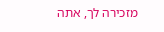מזכירה לך, אתה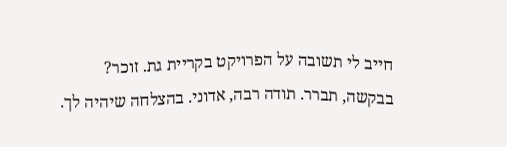חייב לי תשובה על הפרויקט בקריית גת. זוכר? בבקשה, תברר. תודה רבה, אדוני. בהצלחה שיהיה לך.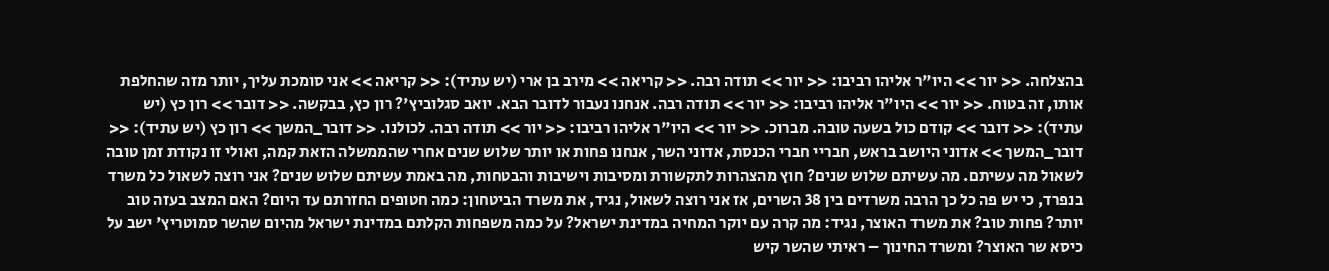בהצלחה. << יור >> היו"ר אליהו רביבו: << יור >> תודה רבה. << קריאה >> מירב בן ארי (יש עתיד): << קריאה >> אני סומכת עליך, יותר מזה שהחלפת אותו, זה בטוח. << יור >> היו"ר אליהו רביבו: << יור >> תודה רבה. אנחנו נעבור לדובר הבא. יואב סגלוביץ'? רון כץ, בבקשה. << דובר >> רון כץ (יש עתיד): << דובר >> קודם כול בשעה טובה. מברוכ. << יור >> היו"ר אליהו רביבו: << יור >> תודה רבה. לכולנו. << דובר_המשך >> רון כץ (יש עתיד): << דובר_המשך >> אדוני היושב בראש, חבריי חברי הכנסת, אדוני השר, אנחנו פחות או יותר שלוש שנים אחרי שהממשלה הזאת קמה, ואולי זו נקודת זמן טובה לשאול מה עשיתם. מה עשיתם שלוש שנים? חוץ מהצהרות לתקשורת ומסיבות וישיבות והבטחות, מה באמת עשיתם שלוש שנים? אני רוצה לשאול כל משרד בנפרד, כי יש פה כל כך הרבה משרדים בין 38 השרים, אז אני רוצה לשאול, נגיד, את משרד הביטחון: כמה חטופים החזרתם עד היום? האם המצב בעזה טוב יותר? פחות טוב? את משרד האוצר, נגיד: מה קרה עם יוקר המחיה במדינת ישראל? על כמה משפחות הקלתם במדינת ישראל מהיום שהשר סמוטריץ' ישב על כיסא שר האוצר? ומשרד החינוך – ראיתי שהשר קיש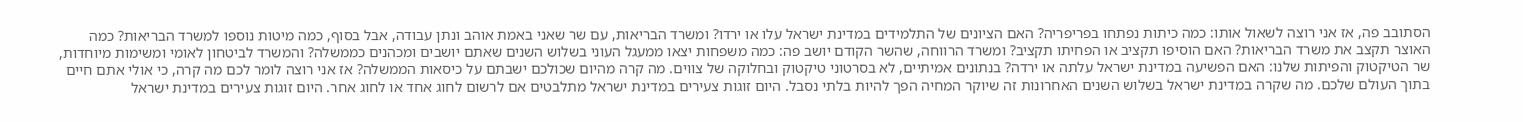הסתובב פה, אז אני רוצה לשאול אותו: כמה כיתות נפתחו בפריפריה? האם הציונים של התלמידים במדינת ישראל עלו או ירדו? ומשרד הבריאות, עם שר שאני באמת אוהב ונתן עבודה, אבל בסוף, כמה מיטות נוספו למשרד הבריאות? כמה האוצר תקצב את משרד הבריאות? האם הוסיפו תקציב או הפחיתו תקציב? ומשרד הרווחה, שהשר הקודם יושב פה: כמה משפחות יצאו ממעגל העוני בשלוש השנים שאתם יושבים ומכהנים כממשלה? והמשרד לביטחון לאומי ומשימות מיוחדות, שר הטיקטוק והפיתות שלנו: האם הפשיעה במדינת ישראל עלתה או ירדה? בנתונים אמיתיים, לא בסרטוני טיקטוק ובחלוקה של צווים. מה קרה מהיום שכולכם ישבתם על כיסאות הממשלה? אז אני רוצה לומר לכם מה קרה, כי אולי אתם חיים בתוך העולם שלכם. מה שקרה במדינת ישראל בשלוש השנים האחרונות זה שיוקר המחיה הפך להיות בלתי נסבל. היום זוגות צעירים במדינת ישראל מתלבטים אם לרשום לחוג אחד או לחוג אחר. היום זוגות צעירים במדינת ישראל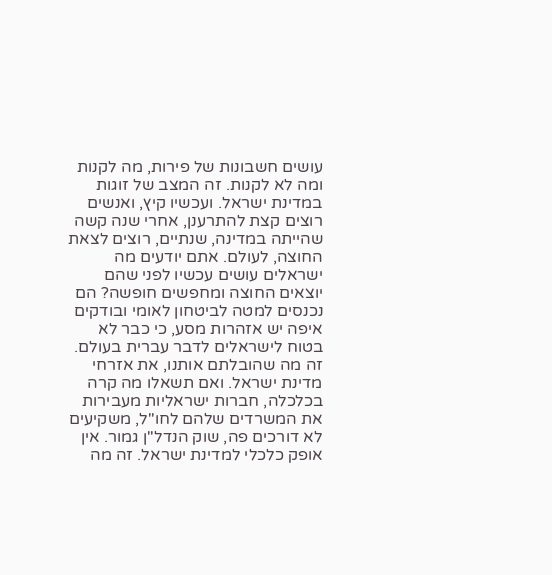עושים חשבונות של פירות, מה לקנות ומה לא לקנות. זה המצב של זוגות במדינת ישראל. ועכשיו קיץ, ואנשים רוצים קצת להתרענן, אחרי שנה קשה שהייתה במדינה, שנתיים, רוצים לצאת החוצה, לעולם. אתם יודעים מה ישראלים עושים עכשיו לפני שהם יוצאים החוצה ומחפשים חופשה? הם נכנסים למטה לביטחון לאומי ובודקים איפה יש אזהרות מסע, כי כבר לא בטוח לישראלים לדבר עברית בעולם. זה מה שהובלתם אותנו, את אזרחי מדינת ישראל. ואם תשאלו מה קרה בכלכלה, חברות ישראליות מעבירות את המשרדים שלהם לחו"ל, משקיעים לא דורכים פה, שוק הנדל"ן גמור. אין אופק כלכלי למדינת ישראל. זה מה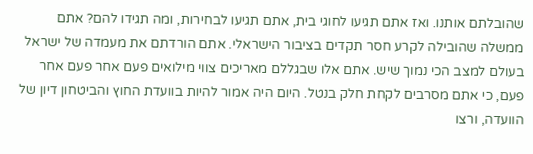שהובלתם אותנו. ואז אתם תגיעו לחוגי בית, אתם תגיעו לבחירות, ומה תגידו להם? אתם ממשלה שהובילה לקרע חסר תקדים בציבור הישראלי. אתם הורדתם את מעמדה של ישראל בעולם למצב הכי נמוך שיש. אתם אלו שבגללם מאריכים צווי מילואים פעם אחר פעם אחר פעם, כי אתם מסרבים לקחת חלק בנטל. היום היה אמור להיות בוועדת החוץ והביטחון דיון של הוועדה, ורצו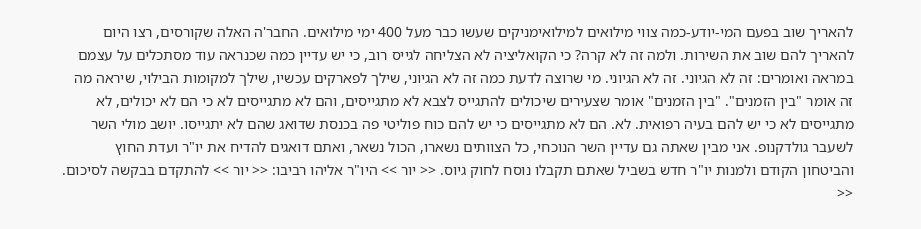להאריך שוב בפעם המי-יודע-כמה צווי מילואים למילואימניקים שעשו כבר מעל 400 ימי מילואים. החבר'ה האלה שקורסים, רצו היום להאריך להם שוב את השירות. ולמה זה לא קרה? כי הקואליציה לא הצליחה לגייס רוב, כי יש עדיין כמה שכנראה עוד מסתכלים על עצמם במראה ואומרים: זה לא הגיוני. זה לא הגיוני. מי שרוצה לדעת כמה זה לא הגיוני, שילך לפארקים עכשיו, שילך למקומות הבילוי, שיראה מה זה אומר "בין הזמנים". "בין הזמנים" אומר שצעירים שיכולים להתגייס לצבא לא מתגייסים, והם לא מתגייסים לא כי הם לא יכולים, לא מתגייסים לא כי יש להם בעיה רפואית. לא. הם לא מתגייסים כי יש להם כוח פוליטי פה בכנסת שדואג שהם לא יתגייסו. יושב מולי השר לשעבר גולדקנופ. אני מבין שאתה גם עדיין השר הנוכחי, כל הצוותים נשארו, הכול נשאר, ואתם דואגים להדיח את יו"ר ועדת החוץ והביטחון הקודם ולמנות יו"ר חדש בשביל שאתם תקבלו נוסח לחוק גיוס. << יור >> היו"ר אליהו רביבו: << יור >> להתקדם בבקשה לסיכום. <<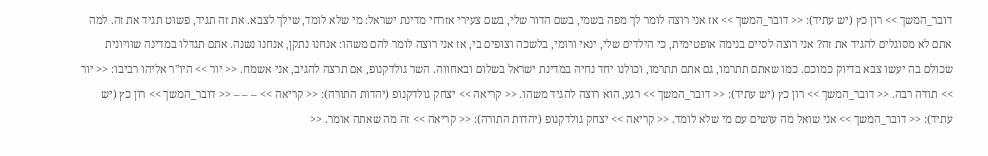דובר_המשך >> רון כץ (יש עתיד): << דובר_המשך >> אז אני רוצה לומר לך מפה בשמי, בשם הדור שלי, בשם צעירי אזרחי מדינת ישראל: מי שלא לומד, שילך לצבא. את זה תגיד, פשוט תגיד את זה. למה אתם לא מסוגלים להגיד את זה? אני רוצה לסיים בנימה אופטימית, כי הילדים שלי, ינאי ורומי, בלשכה וצופים בי, אז אני רוצה לומר להם משהו: אנחנו נתקן, אנחנו נשנה. אתם תגדלו במדינה שוויונית שכולם בה יעשו צבא בדיוק כמוכם. כמו שאתם תתרמו, גם אתם תתרמו, וכולנו יחד נחיה במדינת ישראל בשלום ובאחווה. השר גולדקנופ, אם תרצה להגיב, אני אשמח. << יור >> היו"ר אליהו רביבו: << יור >> תודה רבה. << דובר_המשך >> רון כץ (יש עתיד): << דובר_המשך >> רגע, הוא רוצה להגיד משהו. << קריאה >> יצחק גולדקנופ (יהדות התורה): << קריאה >> – – – << דובר_המשך >> רון כץ (יש עתיד): << דובר_המשך >> אני שואל מה עושים עם מי שלא לומד. << קריאה >> יצחק גולדקנופ (יהדות התורה): << קריאה >> זה מה שאתה אומר. <<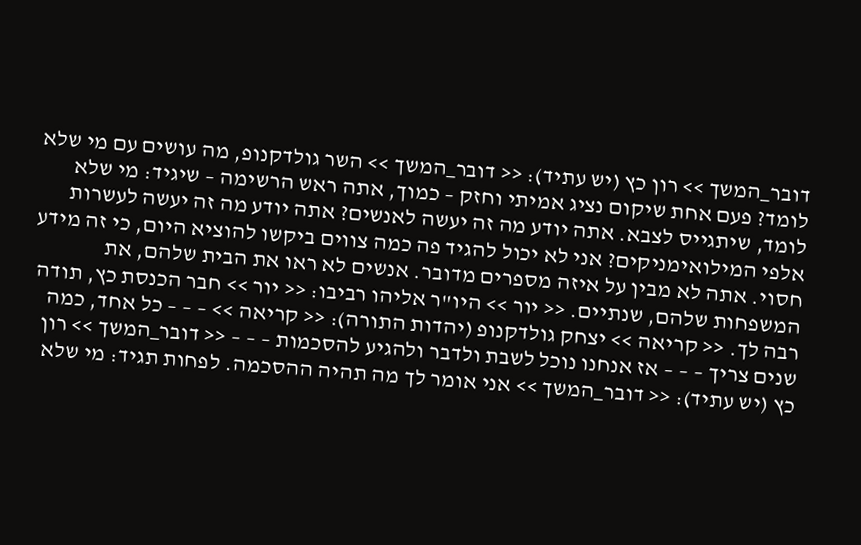דובר_המשך >> רון כץ (יש עתיד): << דובר_המשך >> השר גולדקנופ, מה עושים עם מי שלא לומד? פעם אחת שיקום נציג אמיתי וחזק – כמוך, אתה ראש הרשימה – שיגיד: מי שלא לומד, שיתגייס לצבא. אתה יודע מה זה יעשה לאנשים? אתה יודע מה זה יעשה לעשרות אלפי המילואימניקים? אני לא יכול להגיד פה כמה צווים ביקשו להוציא היום, כי זה מידע חסוי. אתה לא מבין על איזה מספרים מדובר. אנשים לא ראו את הבית שלהם, את המשפחות שלהם, שנתיים. << יור >> היו"ר אליהו רביבו: << יור >> חבר הכנסת כץ, תודה רבה לך. << קריאה >> יצחק גולדקנופ (יהדות התורה): << קריאה >> – – – כל אחד, כמה שנים צריך – – – אז אנחנו נוכל לשבת ולדבר ולהגיע להסכמות – – – << דובר_המשך >> רון כץ (יש עתיד): << דובר_המשך >> אני אומר לך מה תהיה ההסכמה. לפחות תגיד: מי שלא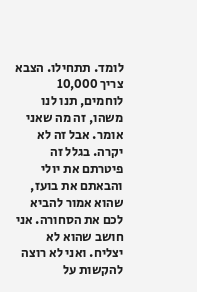לומד. תתחילו. הצבא צריך 10,000 לוחמים, תנו לנו משהו, זה מה שאני אומר. אבל זה לא יקרה. בגלל זה פיטרתם את יולי והבאתם את בועז, שהוא אמור להביא לכם את הסחורה. אני חושב שהוא לא יצליח. ואני לא רוצה להקשות על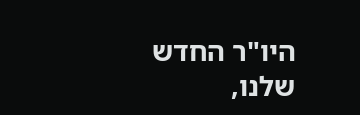היו"ר החדש שלנו,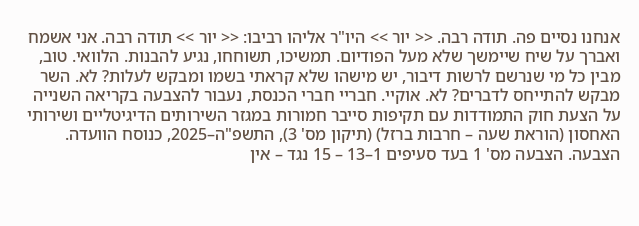אנחנו נסיים פה. תודה רבה. << יור >> היו"ר אליהו רביבו: << יור >> תודה רבה. אני אשמח ואברך על שיח שיימשך שלא מעל הפודיום. תמשיכו, תשוחחו, נגיע להבנות. הלוואי. טוב, מבין כל מי שנרשם לרשות דיבור, יש מישהו שלא קראתי בשמו ומבקש לעלות? לא. השר מבקש להתייחס לדברים? לא. אוקיי. חבריי חברי הכנסת, נעבור להצבעה בקריאה השנייה על הצעת חוק התמודדות עם תקיפות סייבר חמורות במגזר השירותים הדיגיטליים ושירותי האחסון (הוראת שעה – חרבות ברזל) (תיקון מס' 3), התשפ"ה–2025, כנוסח הוועדה. הצבעה. הצבעה מס' 1 בעד סעיפים 1–13 – 15 נגד – אין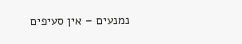נמנעים – אין סעיפים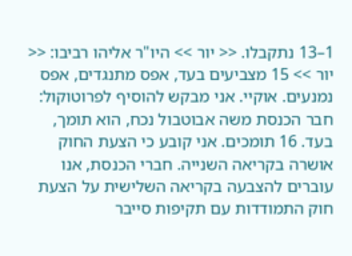1–13 נתקבלו. << יור >> היו"ר אליהו רביבו: << יור >> 15 מצביעים בעד, אפס מתנגדים, אפס נמנעים. אוקיי. אני מבקש להוסיף לפרוטוקול: חבר הכנסת משה אבוטבול נכח, הוא תומך, בעד. 16 תומכים. אני קובע כי הצעת החוק אושרה בקריאה השנייה. חברי הכנסת, אנו עוברים להצבעה בקריאה השלישית על הצעת חוק התמודדות עם תקיפות סייבר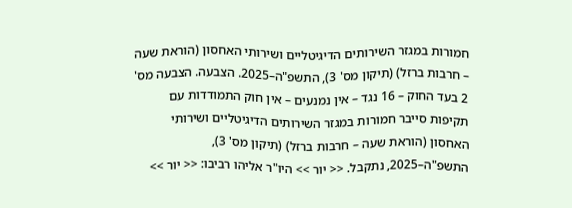חמורות במגזר השירותים הדיגיטליים ושירותי האחסון (הוראת שעה – חרבות ברזל) (תיקון מס' 3), התשפ"ה–2025. הצבעה. הצבעה מס' 2 בעד החוק – 16 נגד – אין נמנעים – אין חוק התמודדות עם תקיפות סייבר חמורות במגזר השירותים הדיגיטליים ושירותי האחסון (הוראת שעה – חרבות ברזל) (תיקון מס' 3), התשפ"ה–2025, נתקבל. << יור >> היו"ר אליהו רביבו: << יור >>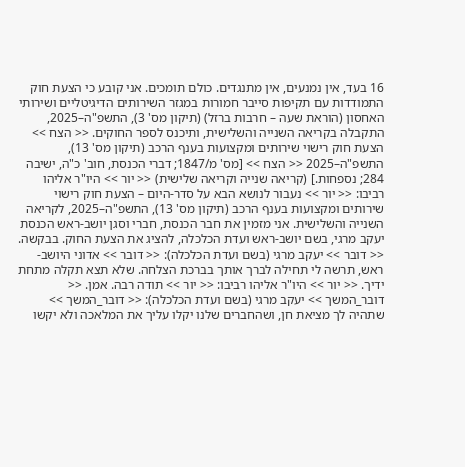16 בעד, אין נמנעים, אין מתנגדים. כולם תומכים. אני קובע כי הצעת חוק התמודדות עם תקיפות סייבר חמורות במגזר השירותים הדיגיטליים ושירותי האחסון (הוראת שעה – חרבות ברזל) (תיקון מס' 3), התשפ"ה–2025, התקבלה בקריאה השנייה והשלישית, ותיכנס לספר החוקים. << הצח >> הצעת חוק רישוי שירותים ומקצועות בענף הרכב (תיקון מס' 13), התשפ"ה–2025 << הצח >> [מס' מ/1847; דברי הכנסת, חוב' כ"ה, ישיבה 284; נספחות.] (קריאה שנייה וקריאה שלישית) << יור >> היו"ר אליהו רביבו: << יור >> נעבור לנושא הבא על סדר-היום – הצעת חוק רישוי שירותים ומקצועות בענף הרכב (תיקון מס' 13), התשפ"ה–2025, לקריאה השנייה והשלישית. אני מזמין את חבר הכנסת, חברי וסגן יושב-ראש הכנסת יעקב מרגי, בשם יושב-ראש ועדת הכלכלה, להציג את הצעת החוק. בבקשה. << דובר >> יעקב מרגי (בשם ועדת הכלכלה): << דובר >> אדוני היושב-ראש, תרשה לי תחילה לברך אותך בברכת הצלחה. שלא תצא תקלה מתחת ידיך. << יור >> היו"ר אליהו רביבו: << יור >> תודה רבה. אמן. << דובר_המשך >> יעקב מרגי (בשם ועדת הכלכלה): << דובר_המשך >> שתהיה לך מציאת חן, ושהחברים שלנו יקלו עליך את המלאכה ולא יקשו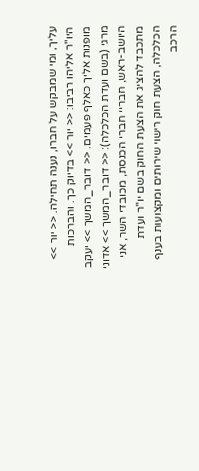עליך, ומי שמבקש על חברו, נענה תחילה. << יור >> היו"ר אליהו רביבו: << יור >> בדיוק כך. והברכות מופנות אליך כאלף פעמים. << דובר_המשך >> יעקב מרגי (בשם ועדת הכלכלה): << דובר_המשך >> אדוני היושב-ראש, חבריי חברי הכנסת, מכובדי השר, אני מתכבד להציג את הצעת החוק בשם יו"ר ועדת הכלכלה, הצעת חוק רישוי שירותים ומקצועות בענף הרכב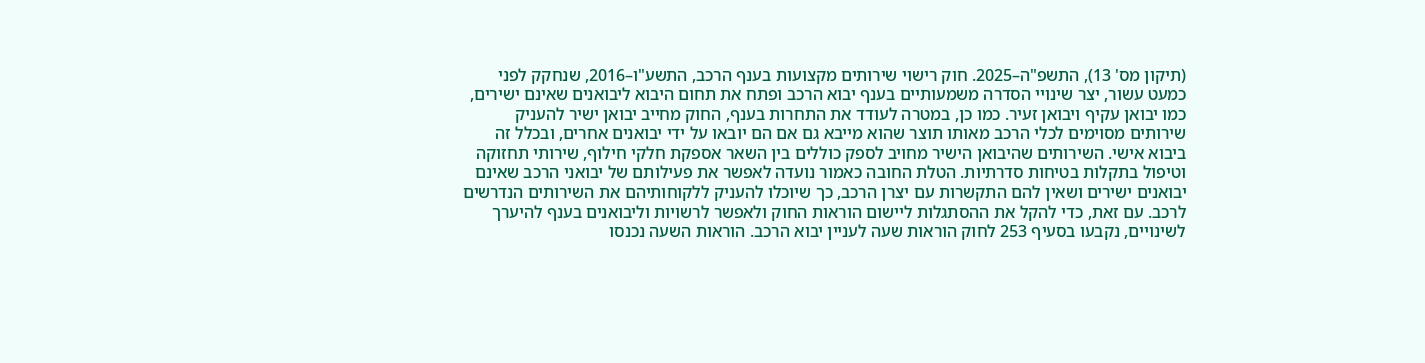(תיקון מס' 13), התשפ"ה–2025. חוק רישוי שירותים מקצועות בענף הרכב, התשע"ו–2016, שנחקק לפני כמעט עשור, יצר שינויי הסדרה משמעותיים בענף יבוא הרכב ופתח את תחום היבוא ליבואנים שאינם ישירים, כמו יבואן עקיף ויבואן זעיר. כמו כן, במטרה לעודד את התחרות בענף, החוק מחייב יבואן ישיר להעניק שירותים מסוימים לכלי הרכב מאותו תוצר שהוא מייבא גם אם הם יובאו על ידי יבואנים אחרים, ובכלל זה ביבוא אישי. השירותים שהיבואן הישיר מחויב לספק כוללים בין השאר אספקת חלקי חילוף, שירותי תחזוקה וטיפול בתקלות בטיחות סדרתיות. הטלת החובה כאמור נועדה לאפשר את פעילותם של יבואני הרכב שאינם יבואנים ישירים ושאין להם התקשרות עם יצרן הרכב, כך שיוכלו להעניק ללקוחותיהם את השירותים הנדרשים לרכב. עם זאת, כדי להקל את ההסתגלות ליישום הוראות החוק ולאפשר לרשויות וליבואנים בענף להיערך לשינויים, נקבעו בסעיף 253 לחוק הוראות שעה לעניין יבוא הרכב. הוראות השעה נכנסו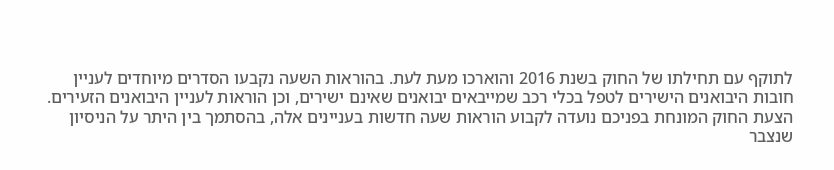לתוקף עם תחילתו של החוק בשנת 2016 והוארכו מעת לעת. בהוראות השעה נקבעו הסדרים מיוחדים לעניין חובות היבואנים הישירים לטפל בכלי רכב שמייבאים יבואנים שאינם ישירים, וכן הוראות לעניין היבואנים הזעירים. הצעת החוק המונחת בפניכם נועדה לקבוע הוראות שעה חדשות בעניינים אלה, בהסתמך בין היתר על הניסיון שנצבר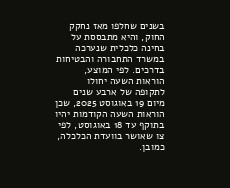בשנים שחלפו מאז נחקק החוק, והיא מתבססת על בחינה כלכלית שנערכה במשרד התחבורה והבטיחות בדרכים. לפי המוצע, הוראות השעה יחולו לתקופה של ארבע שנים מיום 19 באוגוסט 2025, שכן הוראות השעה הקודמות יהיו בתוקף עד 18 באוגוסט, לפי צו שאושר בוועדת הכלכלה, כמובן.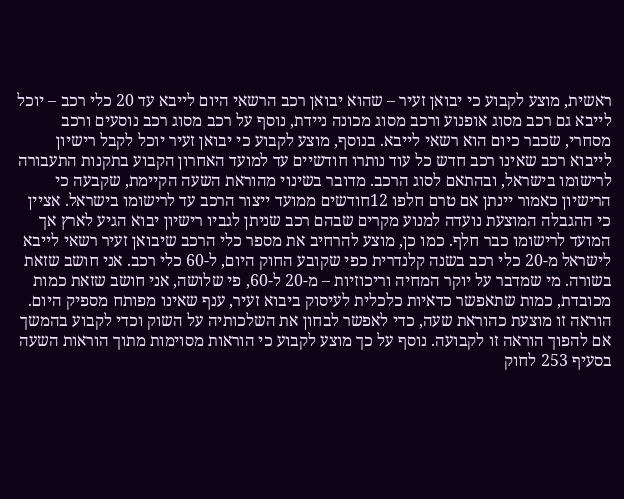ראשית, מוצע לקבוע כי יבואן זעיר – שהוא יבואן רכב הרשאי היום לייבא עד 20 כלי רכב – יוכל לייבא גם רכב מסוג אופנוע ורכב מסוג מכונה ניידת, נוסף על רכב מסוג רכב נוסעים ורכב מסחרי, שכבר כיום הוא רשאי לייבא. בנוסף, מוצע לקבוע כי יבואן זעיר יוכל לקבל רישיון לייבוא רכב שאינו רכב חדש כל עוד נותרו חודשיים עד למועד האחרון הקבוע בתקנות התעבורה לרישומו בישראל, ובהתאם לסוג הרכב. מדובר בשינוי מהוראת השעה הקיימת, שקבעה כי הרישיון כאמור יינתן אם טרם חלפו 12חודשים ממועד ייצור הרכב עד לרישומו בישראל. אציין כי ההגבלה המוצעת נועדה למנוע מקרים שבהם רכב שניתן לגביו רישיון יבוא הגיע לארץ אך המועד לרישומו כבר חלף. כמו כן, מוצע להרחיב את מספר כלי הרכב שיבואן זעיר רשאי לייבא לישראל מ-20 כלי רכב בשנה קלנדרית כפי שקובע החוק היום, ל-60 כלי רכב. אני חושב שזאת בשורה. מי שמדבר על יוקר המחיה וריכוזיות – מ-20 ל-60, פי שלושה, אני חושב שזאת כמות מכובדת, כמות שתאפשר כדאיות כלכלית לעיסוק ביבוא זעיר, ענף שאינו מפותח מספיק היום. הוראה זו מוצעת כהוראת שעה, כדי לאפשר לבחון את השלכותיה על השוק וכדי לקבוע בהמשך אם להפוך הוראה זו לקבועה. נוסף על כך מוצע לקבוע כי הוראות מסוימות מתוך הוראות השעה בסעיף 253 לחוק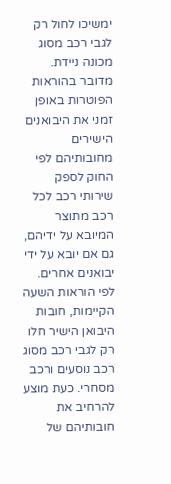ימשיכו לחול רק לגבי רכב מסוג מכונה ניידת. מדובר בהוראות הפוטרות באופן זמני את היבואנים הישירים מחובותיהם לפי החוק לספק שירותי רכב לכל רכב מתוצר המיובא על ידיהם, גם אם יובא על ידי יבואנים אחרים. לפי הוראות השעה הקיימות, חובות היבואן הישיר חלו רק לגבי רכב מסוג רכב נוסעים ורכב מסחרי. כעת מוצע להרחיב את חובותיהם של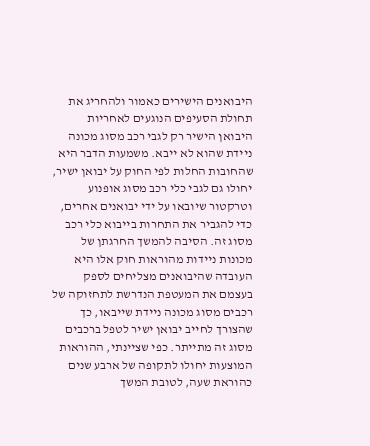היבואנים הישירים כאמור ולהחריג את תחולת הסעיפים הנוגעים לאחריות היבואן הישיר רק לגבי רכב מסוג מכונה ניידת שהוא לא ייבא. משמעות הדבר היא שהחובות החלות לפי החוק על יבואן ישיר, יחולו גם לגבי כלי רכב מסוג אופנוע וטרקטור שיובאו על ידי יבואנים אחרים, כדי להגביר את התחרות בייבוא כלי רכב מסוג זה. הסיבה להמשך החרגתן של מכונות ניידות מהוראות חוק אלו היא העובדה שהיבואנים מצליחים לספק בעצמם את המעטפת הנדרשת לתחזוקה של רכבים מסוג מכונה ניידת שייבאו, כך שהצורך לחייב יבואן ישיר לטפל ברכבים מסוג זה מתייתר. כפי שציינתי, ההוראות המוצעות יחולו לתקופה של ארבע שנים כהוראת שעה, לטובת המשך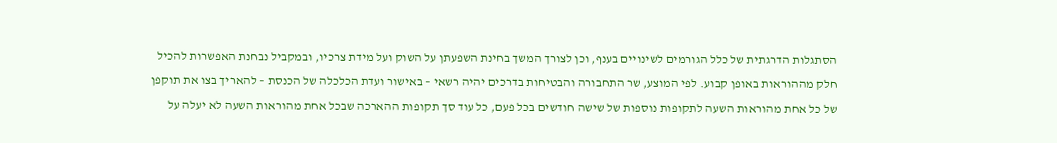הסתגלות הדרגתית של כלל הגורמים לשינויים בענף, וכן לצורך המשך בחינת השפעתן על השוק ועל מידת צרכיו, ובמקביל נבחנת האפשרות להכיל חלק מההוראות באופן קבוע. לפי המוצע, שר התחבורה והבטיחות בדרכים יהיה רשאי – באישור ועדת הכלכלה של הכנסת – להאריך בצו את תוקפן של כל אחת מהוראות השעה לתקופות נוספות של שישה חודשים בכל פעם, כל עוד סך תקופות ההארכה שבכל אחת מהוראות השעה לא יעלה על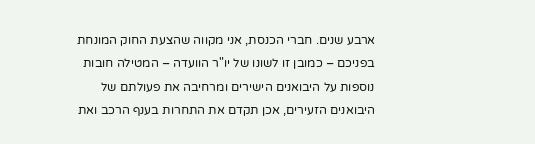ארבע שנים. חברי הכנסת, אני מקווה שהצעת החוק המונחת בפניכם – כמובן זו לשונו של יו"ר הוועדה – המטילה חובות נוספות על היבואנים הישירים ומרחיבה את פעולתם של היבואנים הזעירים, אכן תקדם את התחרות בענף הרכב ואת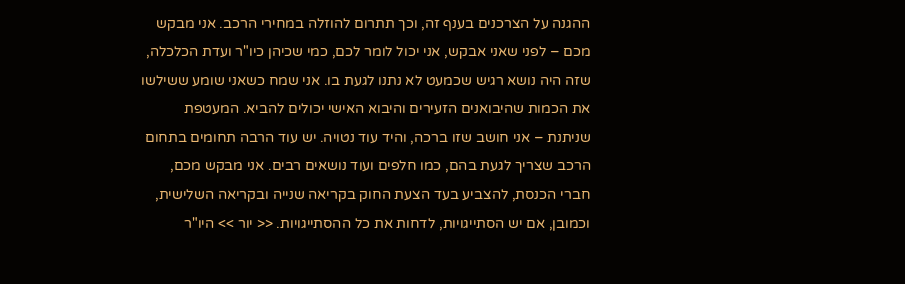ההגנה על הצרכנים בענף זה, וכך תתרום להוזלה במחירי הרכב. אני מבקש מכם – לפני שאני אבקש, אני יכול לומר לכם, כמי שכיהן כיו"ר ועדת הכלכלה, שזה היה נושא רגיש שכמעט לא נתנו לגעת בו. אני שמח כשאני שומע ששילשו את הכמות שהיבואנים הזעירים והיבוא האישי יכולים להביא. המעטפת שניתנת – אני חושב שזו ברכה, והיד עוד נטויה. יש עוד הרבה תחומים בתחום הרכב שצריך לגעת בהם, כמו חלפים ועוד נושאים רבים. אני מבקש מכם, חברי הכנסת, להצביע בעד הצעת החוק בקריאה שנייה ובקריאה השלישית, וכמובן, אם יש הסתייגויות, לדחות את כל ההסתייגויות. << יור >> היו"ר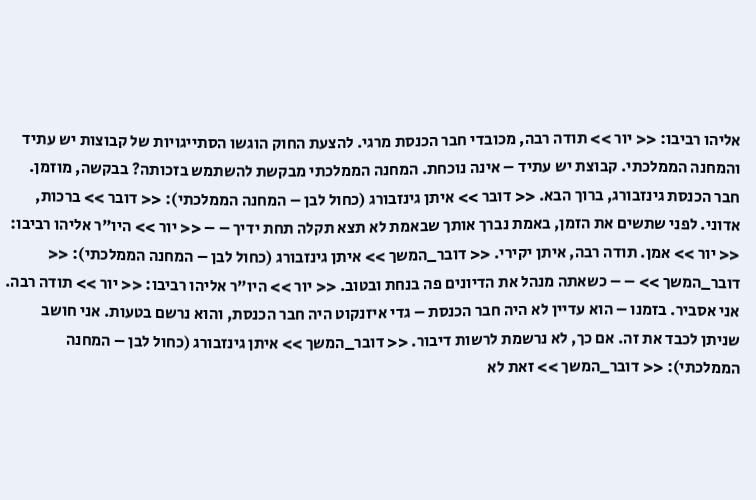אליהו רביבו: << יור >> תודה רבה, מכובדי חבר הכנסת מרגי. להצעת החוק הוגשו הסתייגויות של קבוצות יש עתיד והמחנה הממלכתי. קבוצת יש עתיד – אינה נוכחת. המחנה הממלכתי מבקשת להשתמש בזכותה? בבקשה, מוזמן. חבר הכנסת גינזבורג, ברוך הבא. << דובר >> איתן גינזבורג (כחול לבן – המחנה הממלכתי): << דובר >> ברכות, אדוני. לפני שתשים את הזמן, באמת נברך אותך שבאמת לא תצא תקלה תחת ידיך – – << יור >> היו"ר אליהו רביבו: << יור >> אמן. תודה רבה, איתן יקירי. << דובר_המשך >> איתן גינזבורג (כחול לבן – המחנה הממלכתי): << דובר_המשך >> – – כשאתה מנהל את הדיונים פה בנחת ובטוב. << יור >> היו"ר אליהו רביבו: << יור >> תודה רבה. אני אסביר. בזמנו – הוא עדיין לא היה חבר הכנסת – גדי איזנקוט היה חבר הכנסת, והוא נרשם בטעות. אני חושב שניתן לכבד את זה. אם כך, לא נרשמת לרשות דיבור. << דובר_המשך >> איתן גינזבורג (כחול לבן – המחנה הממלכתי): << דובר_המשך >> זאת לא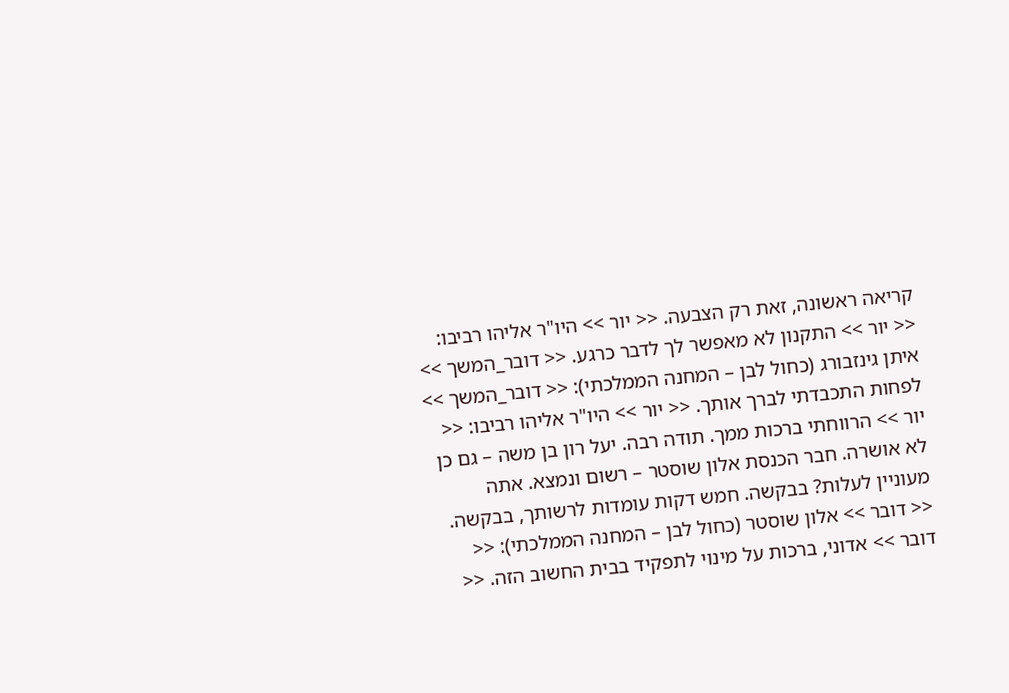קריאה ראשונה, זאת רק הצבעה. << יור >> היו"ר אליהו רביבו: << יור >> התקנון לא מאפשר לך לדבר כרגע. << דובר_המשך >> איתן גינזבורג (כחול לבן – המחנה הממלכתי): << דובר_המשך >> לפחות התכבדתי לברך אותך. << יור >> היו"ר אליהו רביבו: << יור >> הרווחתי ברכות ממך. תודה רבה. יעל רון בן משה – גם כן לא אושרה. חבר הכנסת אלון שוסטר – רשום ונמצא. אתה מעוניין לעלות? בבקשה. חמש דקות עומדות לרשותך, בבקשה. << דובר >> אלון שוסטר (כחול לבן – המחנה הממלכתי): << דובר >> אדוני, ברכות על מינוי לתפקיד בבית החשוב הזה. <<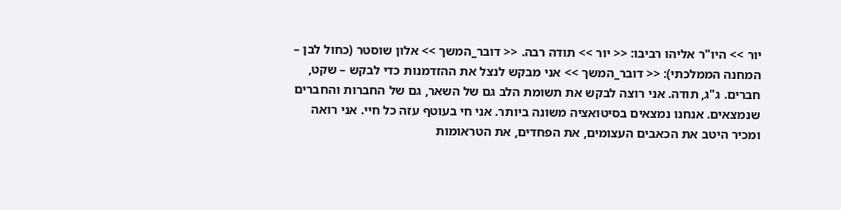יור >> היו"ר אליהו רביבו: << יור >> תודה רבה. << דובר_המשך >> אלון שוסטר (כחול לבן – המחנה הממלכתי): << דובר_המשך >> אני מבקש לנצל את ההזדמנות כדי לבקש – שקט, חברים. ג"ג, תודה. אני רוצה לבקש את תשומת הלב גם של השאר, גם של החברות והחברים שנמצאים. אנחנו נמצאים בסיטואציה משונה ביותר. אני חי בעוטף עזה כל חיי. אני רואה ומכיר היטב את הכאבים העצומים, את הפחדים, את הטראומות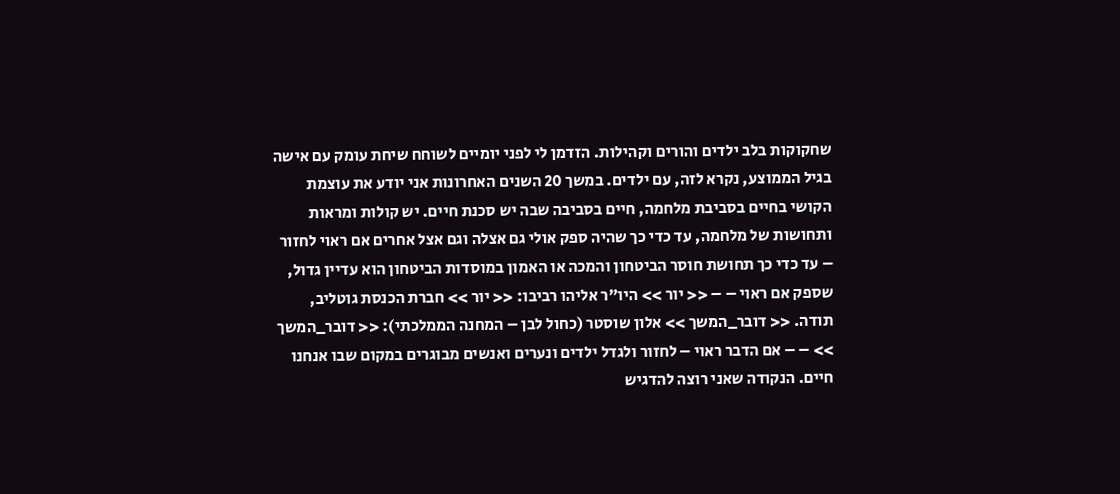שחקוקות בלב ילדים והורים וקהילות. הזדמן לי לפני יומיים לשוחח שיחת עומק עם אישה בגיל הממוצע, נקרא לזה, עם ילדים. במשך 20 השנים האחרונות אני יודע את עוצמת הקושי בחיים בסביבת מלחמה, חיים בסביבה שבה יש סכנת חיים. יש קולות ומראות ותחושות של מלחמה, עד כדי כך שהיה ספק אולי גם אצלה וגם אצל אחרים אם ראוי לחזור – עד כדי כך תחושת חוסר הביטחון והמכה או האמון במוסדות הביטחון הוא עדיין גדול, שספק אם ראוי – – << יור >> היו"ר אליהו רביבו: << יור >> חברת הכנסת גוטליב, תודה. << דובר_המשך >> אלון שוסטר (כחול לבן – המחנה הממלכתי): << דובר_המשך >> – – אם הדבר ראוי – לחזור ולגדל ילדים ונערים ואנשים מבוגרים במקום שבו אנחנו חיים. הנקודה שאני רוצה להדגיש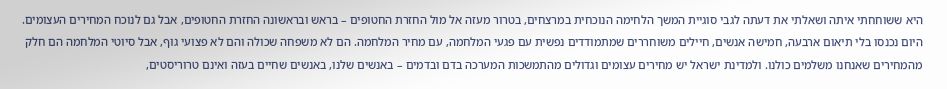היא ששוחחתי איתה ושאלתי את דעתה לגבי סוגיית המשך הלחימה הנוכחית במרצחים, בטרור מעזה אל מול החזרת החטופים – בראש ובראשונה החזרת החטופים, אבל גם לנוכח המחירים העצומים. היום נכנסו בלי תיאום ארבעה, חמישה אנשים, חיילים משוחררים שמתמודדים נפשית עם פגעי המלחמה, עם מחיר המלחמה. הם לא משפחה שכולה והם לא פצועי גוף, אבל סיוטי המלחמה הם חלק מהמחירים שאנחנו משלמים כולנו. ולמדינת ישראל יש מחירים עצומים וגדולים מהתמשכות המערכה בדם ובדמים – באנשים שלנו, באנשים שחיים בעזה ואינם טרוריסטים,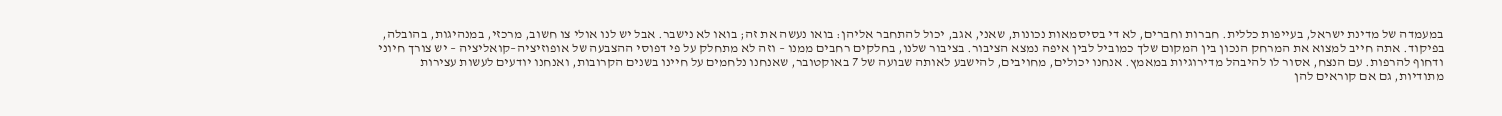במעמדה של מדינת ישראל, בעייפות כללית. חברות וחברים, לא די בסיסמאות נכונות, שאני, אגב, יכול להתחבר אליהן: בואו נעשה את זה; בואו לא נישבר. אבל יש לנו אולי צו חשוב, מרכזי, במנהיגות, בהובלה, בפיקוד. אתה חייב למצוא את המרחק הנכון בין המקום שלך כמוביל לבין איפה נמצא הציבור. בציבור שלנו, בחלקים רחבים ממנו – וזה לא מתחלק על פי דפוסי ההצבעה של אופוזיציה–קואליציה – יש צורך חיוני ודחוף להרפות. עם הנצח, אסור לו להיבהל מדירוגיות במאמץ. אנחנו יכולים, מחויבים, להישבע לאותה שבועה של 7 באוקטובר, שאנחנו נלחמים על חיינו בשנים הקרובות, ואנחנו יודעים לעשות עצירות מתודיות, גם אם קוראים להן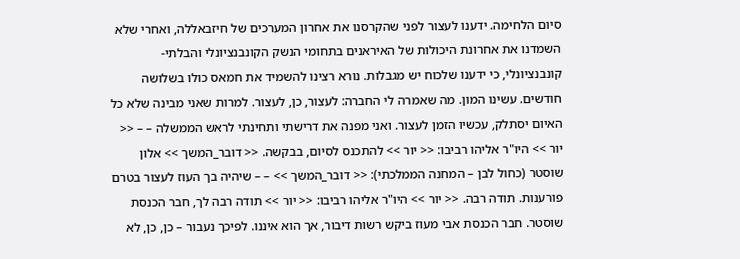סיום הלחימה. ידענו לעצור לפני שהקרסנו את אחרון המערכים של חיזבאללה, ואחרי שלא השמדנו את אחרונת היכולות של האיראנים בתחומי הנשק הקונבנציונלי והבלתי-קונבנציונלי, כי ידענו שלכוח יש מגבלות. נורא רצינו להשמיד את חמאס כולו בשלושה חודשים. עשינו המון. מה שאמרה לי החברה: לעצור, כן, לעצור. למרות שאני מבינה שלא כל האיום יסתלק, עכשיו הזמן לעצור. ואני מפנה את דרישתי ותחינתי לראש הממשלה – – << יור >> היו"ר אליהו רביבו: << יור >> להתכנס לסיום, בבקשה. << דובר_המשך >> אלון שוסטר (כחול לבן – המחנה הממלכתי): << דובר_המשך >> – – שיהיה בך העוז לעצור בטרם פורענות. תודה רבה. << יור >> היו"ר אליהו רביבו: << יור >> תודה רבה לך, חבר הכנסת שוסטר. חבר הכנסת אבי מעוז ביקש רשות דיבור, אך הוא איננו. לפיכך נעבור – כן, כן, לא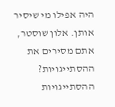היה אפילו מי שיסיר אותן. אלון שוסטר, אתם מסירים את ההסתייגויות? ההסתייגויות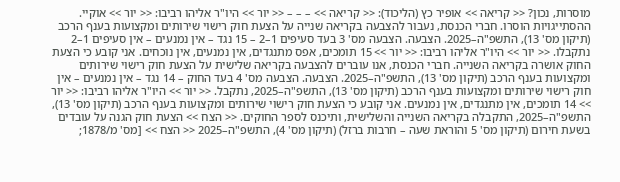מוסרות, נכון? << קריאה >> אופיר כץ (הליכוד): << קריאה >> – – – << יור >> היו"ר אליהו רביבו: << יור >> אוקיי. ההסתייגויות הוסרו. חברי הכנסת, נעבור להצבעה בקריאה שנייה על הצעת חוק רישוי שירותים ומקצועות בענף הרכב (תיקון מס' 13), התשפ"ה–2025. הצבעה. הצבעה מס' 3 בעד סעיפים 1–2 – 15 נגד – אין נמנעים – אין סעיפים 1–2 נתקבלו. << יור >> היו"ר אליהו רביבו: << יור >> 15 תומכים, אפס מתנגדים, אין נמנעים, אין נוכחים. אני קובע כי הצעת החוק אושרה בקריאה השנייה. חברי הכנסת, אנו עוברים להצבעה בקריאה שלישית על הצעת חוק רישוי שירותים ומקצועות בענף הרכב (תיקון מס' 13), התשפ"ה–2025. הצבעה. הצבעה מס' 4 בעד החוק – 14 נגד – אין נמנעים – אין חוק רישוי שירותים ומקצועות בענף הרכב (תיקון מס' 13), התשפ"ה–2025, נתקבל. << יור >> היו"ר אליהו רביבו: << יור >> 14 תומכים, אין מתנגדים, אין נמנעים. אני קובע כי הצעת חוק רישוי שירותים ומקצועות בענף הרכב (תיקון מס' 13), התשפ"ה–2025, התקבלה בקריאה השנייה והשלישית, ותיכנס לספר החוקים. << הצח >> הצעת חוק הגנה על עובדים בשעת חירום (תיקון מס' 5 והוראת שעה – חרבות ברזל) (תיקון מס' 4), התשפ"ה–2025 << הצח >> [מס' מ/1878;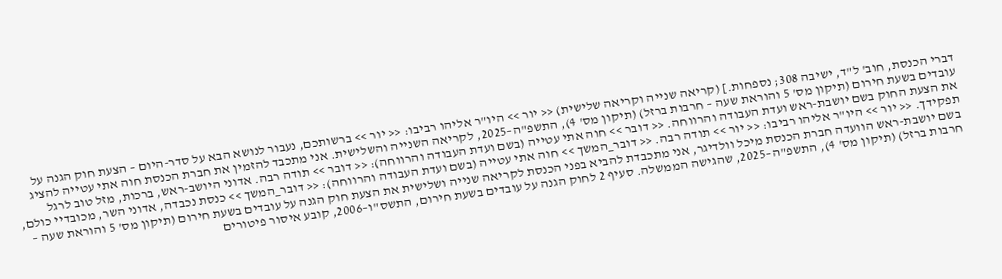דברי הכנסת, חוב' ל"ד, ישיבה 308; נספחות.] (קריאה שנייה וקריאה שלישית) << יור >> היו"ר אליהו רביבו: << יור >> ברשותכם, נעבור לנושא הבא על סדר-היום – הצעת חוק הגנה על עובדים בשעת חירום (תיקון מס' 5 והוראת שעה – חרבות ברזל) (תיקון מס' 4), התשפ"ה–2025, לקריאה השנייה והשלישית. אני מתכבד להזמין את חברת הכנסת חוה אתי עטייה להציג את הצעת החוק בשם יושבת-ראש ועדת העבודה והרווחה. << דובר >> חוה אתי עטייה (בשם ועדת העבודה והרווחה): << דובר >> תודה רבה. אדוני היושב-ראש, ברכות, מזל טוב לרגל תפקידך. << יור >> היו"ר אליהו רביבו: << יור >> תודה רבה. << דובר_המשך >> חוה אתי עטייה (בשם ועדת העבודה והרווחה): << דובר_המשך >> כנסת נכבדה, אדוני השר, מכובדיי כולם, בשם יושבת-ראש הוועדה חברת הכנסת מיכל וולדיגר, אני מתכבדת להביא בפני הכנסת לקריאה שנייה ושלישית את הצעת חוק הגנה על עובדים בשעת חירום (תיקון מס' 5 והוראת שעה – חרבות ברזל) (תיקון מס' 4), התשפ"ה–2025, שהגישה הממשלה. סעיף 2 לחוק הגנה על עובדים בשעת חירום, התשס"ו–2006, קובע איסור פיטורים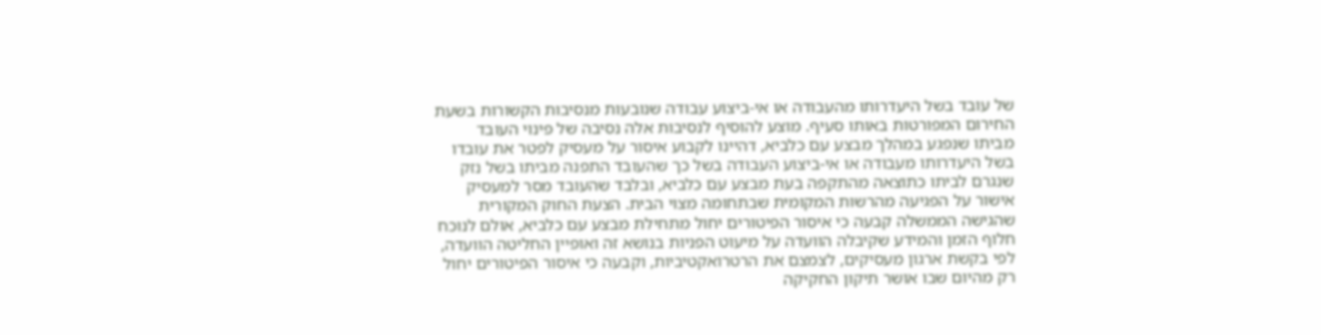של עובד בשל היעדרותו מהעבודה או אי-ביצוע עבודה שנובעות מנסיבות הקשורות בשעת החירום המפורטות באותו סעיף. מוצע להוסיף לנסיבות אלה נסיבה של פינוי העובד מביתו שנפגע במהלך מבצע עם כלביא, דהיינו לקבוע איסור על מעסיק לפטר את עובדו בשל היעדרותו מעבודה או אי-ביצוע העבודה בשל כך שהעובד התפנה מביתו בשל נזק שנגרם לביתו כתוצאה מהתקפה בעת מבצע עם כלביא, ובלבד שהעובד מסר למעסיק אישור על הפגיעה מהרשות המקומית שבתחומה מצוי הבית. הצעת החוק המקורית שהגישה הממשלה קבעה כי איסור הפיטורים יחול מתחילת מבצע עם כלביא, אולם לנוכח חלוף הזמן והמידע שקיבלה הוועדה על מיעוט הפניות בנושא זה ואופיין החליטה הוועדה, לפי בקשת ארגון מעסיקים, לצמצם את הרטרואקטיביות, וקבעה כי איסור הפיטורים יחול רק מהיום שבו אושר תיקון החקיקה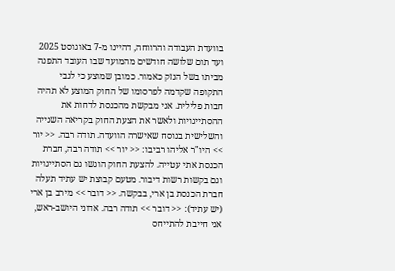בוועדת העבודה והרווחה, דהיינו מ-7 באוגוסט 2025 ועד תום שלושה חודשים מהמועד שבו העובד התפנה מביתו בשל הנזק כאמור. כמובן שמוצע כי לגבי התקופה שקדמה לפרסומו של החוק המוצע לא תהיה חבות פלילית. אני מבקשת מהכנסת לדחות את ההסתייגויות ולאשר את הצעת החוק בקריאה השנייה והשלישית בנוסח שאישרה הוועדה. תודה רבה. << יור >> היו"ר אליהו רביבו: << יור >> תודה רבה, חברת הכנסת אתי עטייה. להצעת החוק הוגשו גם הסתייגויות וגם בקשות רשות דיבור. מטעם קבוצת יש עתיד תעלה חברת הכנסת בן ארי, בבקשה. << דובר >> מירב בן ארי (יש עתיד): << דובר >> תודה רבה. אדוני היושב-ראש, אני חייבת להתייחס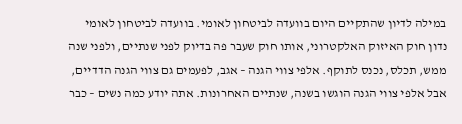במילה לדיון שהתקיים היום בוועדה לביטחון לאומי. בוועדה לביטחון לאומי נדון חוק האיזוק האלקטרוני, אותו חוק שעבר פה בדיוק לפני שנתיים, ולפני שנה ממש, תכלס, נכנס לתוקף. אלפי צווי הגנה – אגב, לפעמים גם צווי הגנה הדדיים, אבל אלפי צווי הגנה הוגשו בשנה, שנתיים האחרונות. אתה יודע כמה נשים – כבר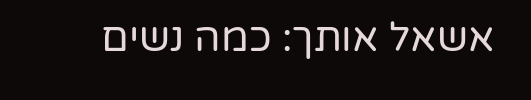אשאל אותך: כמה נשים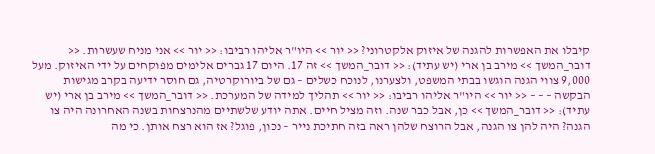קיבלו את האפשרות להגנה של איזוק אלקטרוני? << יור >> היו"ר אליהו רביבו: << יור >> אני מניח שעשרות. << דובר_המשך >> מירב בן ארי (יש עתיד): << דובר_המשך >> זה 17. היום 17 גברים אלימים מפוקחים על ידי האיזוק. מעל 9,000 צווי הגנה הוגשו בבתי המשפט, ולצערנו, לנוכח כשלים – גם של ביורוקרטיה, גם חוסר ידיעה בקרב מגישות הבקשה – – – << יור >> היו"ר אליהו רביבו: << יור >> תהליך למידה של המערכת. << דובר_המשך >> מירב בן ארי (יש עתיד): << דובר_המשך >> כן, אבל כבר שנה. וזה מציל חיים. אתה יודע שלשתיים מהנרצחות בשנה האחרונה היה צו הגנה? היה להן צו הגנה, אבל הרוצח שלהן ראה בזה חתיכת נייר – נכון, פוגל? אז הוא רצח אותן. כי מה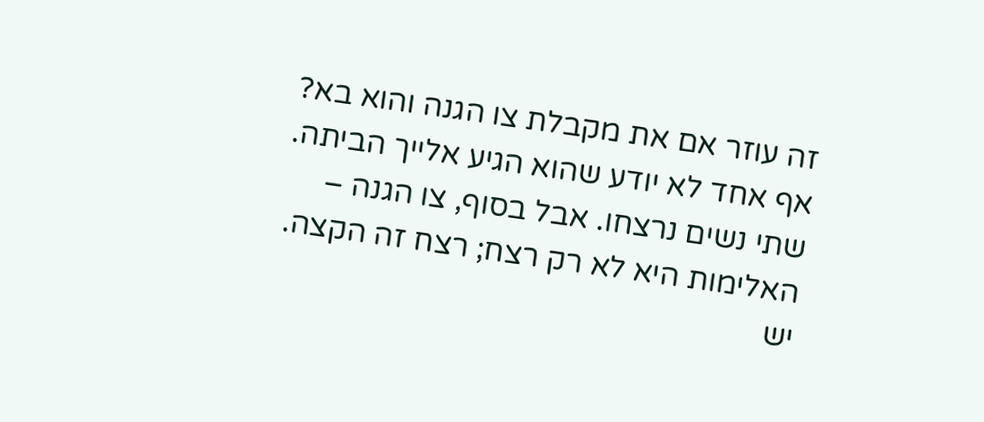זה עוזר אם את מקבלת צו הגנה והוא בא? אף אחד לא יודע שהוא הגיע אלייך הביתה. שתי נשים נרצחו. אבל בסוף, צו הגנה – האלימות היא לא רק רצח; רצח זה הקצה. יש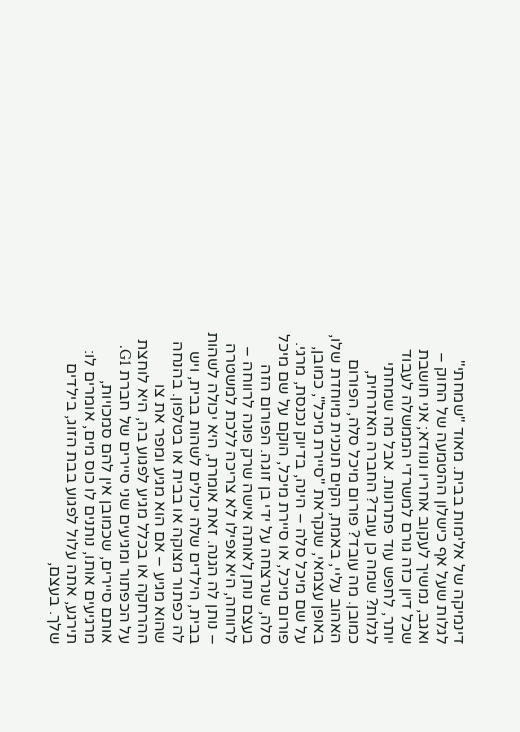דינמיקה של אלימות בבית. מאוד "שמחתי" לגלות שעל אף כישלון ההטמעה של החוק – ואגב, נמשיך לעקוב אחריו ונוודא; אני חושבת שכל דיון כזה גורם למשרדי הממשלה לעבוד יותר, לחפש עוד פתרונות. אבל מה שמחתי לגלות? שמה כן עובד? החברה האזרחית, כמובן. מה עובד? פורום מיכל סלה, הפורום האהוב עליי, באמת, הקים תוכנית מיוחדת שלו, באופן עצמאי, שנקראת "סיירת מיכל", כמובן, על שם מיכל סלה – הינה, בדיוק נכנסת, מרגי. פורום מיכל, או סיירת מיכל, הוקם על שם מיכל סלה, שנרצחה על ידי בן זוגה. הפורום הזה בעצם נותן לאותה אישה שרק פונה לרווחה – לרווחה, היא אפילו לא צריכה ללכת למשטרה – נותן לה הגנה. זאת אומרת, היא יכולה לשהות בבית, הילדים שלה יכולים לשהות בבית, ויש לה כפתור מצוקה או בבית או בטלפון. בהנחה שהוא מגיע – אם הוא מגיע ומפר את צו ההרחקה או בכלל מגיע לפגוע בה, היא לוחצת על הכפתור ומגיעים שני סיירים של חברת G1. אותם סיירים, שכמובן אין להם סמכויות, מרגיעים אותו, נותנים לו כוס מים, אומרים לו: תירגע, אתה עלול לפגוע בבת הזוג, בילדים שלך. בעצם,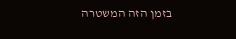בזמן הזה המשטרה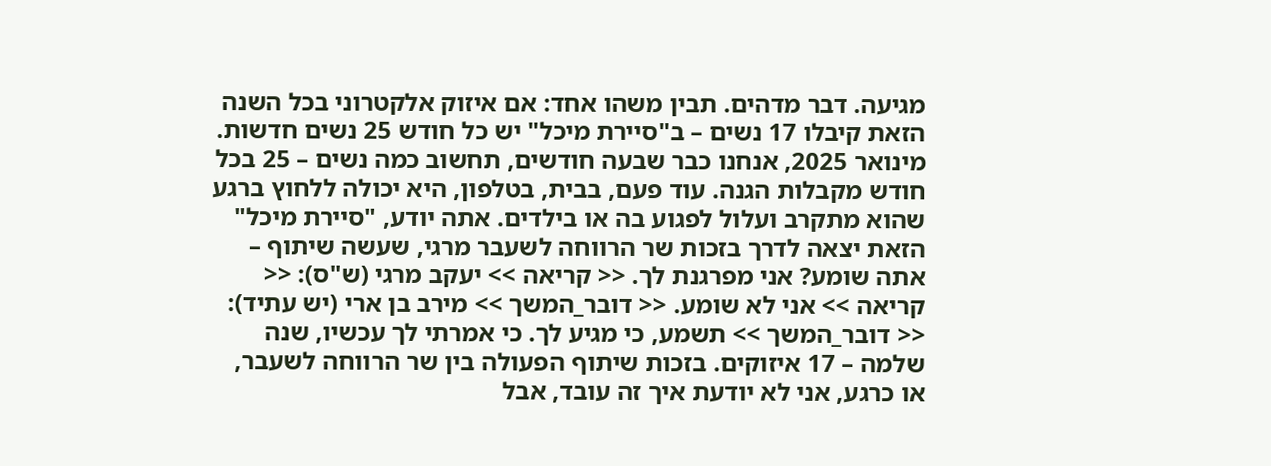מגיעה. דבר מדהים. תבין משהו אחד: אם איזוק אלקטרוני בכל השנה הזאת קיבלו 17 נשים – ב"סיירת מיכל" יש כל חודש 25 נשים חדשות. מינואר 2025, אנחנו כבר שבעה חודשים, תחשוב כמה נשים – 25 בכל חודש מקבלות הגנה. עוד פעם, בבית, בטלפון, היא יכולה ללחוץ ברגע שהוא מתקרב ועלול לפגוע בה או בילדים. אתה יודע, "סיירת מיכל" הזאת יצאה לדרך בזכות שר הרווחה לשעבר מרגי, שעשה שיתוף – אתה שומע? אני מפרגנת לך. << קריאה >> יעקב מרגי (ש"ס): << קריאה >> אני לא שומע. << דובר_המשך >> מירב בן ארי (יש עתיד): << דובר_המשך >> תשמע, כי מגיע לך. כי אמרתי לך עכשיו, שנה שלמה – 17 איזוקים. בזכות שיתוף הפעולה בין שר הרווחה לשעבר, או כרגע, אני לא יודעת איך זה עובד, אבל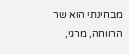מבחינתי הוא שר הרווחה, מרגי,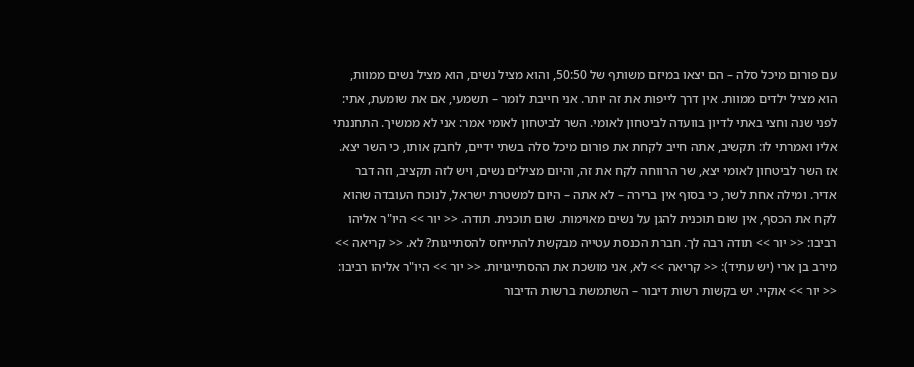עם פורום מיכל סלה – הם יצאו במיזם משותף של 50:50, והוא מציל נשים, הוא מציל נשים ממוות, הוא מציל ילדים ממוות. אין דרך לייפות את זה יותר. אני חייבת לומר – תשמעי, אם את שומעת, אתי: לפני שנה וחצי באתי לדיון בוועדה לביטחון לאומי. השר לביטחון לאומי אמר: אני לא ממשיך. התחננתי אליו ואמרתי לו: תקשיב, אתה חייב לקחת את פורום מיכל סלה בשתי ידיים, לחבק אותו, כי השר יצא. אז השר לביטחון לאומי יצא, שר הרווחה לקח את זה, והיום מצילים נשים, ויש לזה תקציב, וזה דבר אדיר. ומילה אחת לשר, כי בסוף אין ברירה – לא אתה – היום למשטרת ישראל, לנוכח העובדה שהוא לקח את הכסף, אין שום תוכנית להגן על נשים מאוימות. שום תוכנית. תודה. << יור >> היו"ר אליהו רביבו: << יור >> תודה רבה לך. חברת הכנסת עטייה מבקשת להתייחס להסתייגות? לא. << קריאה >> מירב בן ארי (יש עתיד): << קריאה >> לא, אני מושכת את ההסתייגויות. << יור >> היו"ר אליהו רביבו: << יור >> אוקיי. יש בקשות רשות דיבור – השתמשת ברשות הדיבור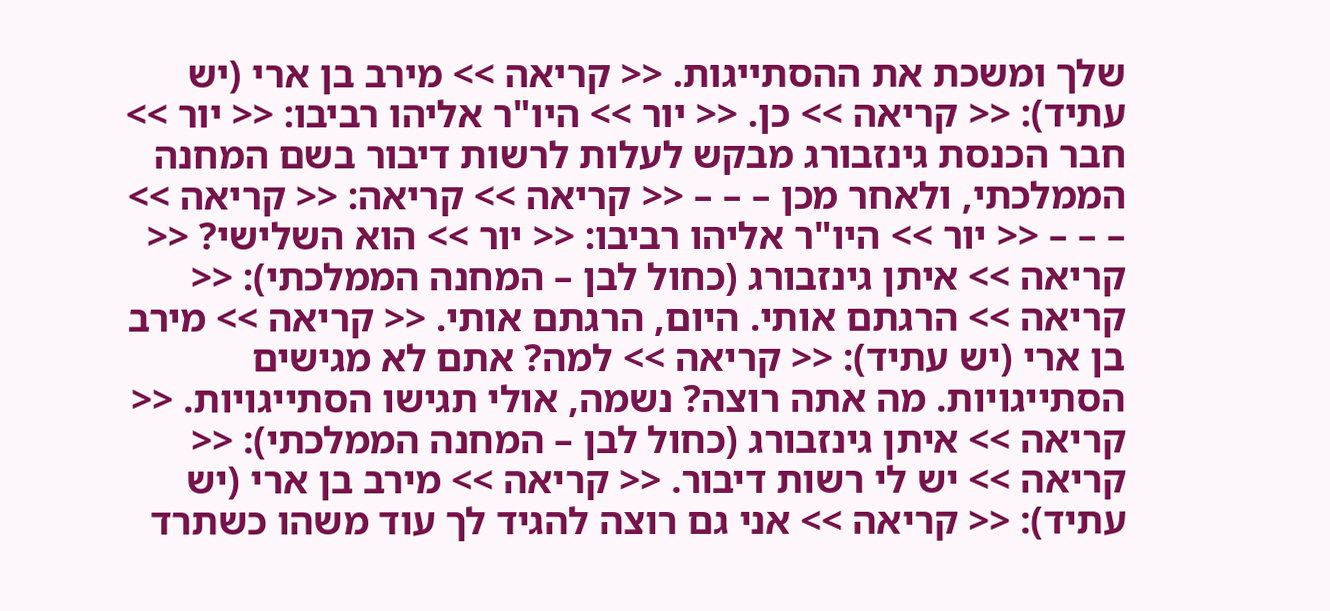שלך ומשכת את ההסתייגות. << קריאה >> מירב בן ארי (יש עתיד): << קריאה >> כן. << יור >> היו"ר אליהו רביבו: << יור >> חבר הכנסת גינזבורג מבקש לעלות לרשות דיבור בשם המחנה הממלכתי, ולאחר מכן – – – << קריאה >> קריאה: << קריאה >> – – – << יור >> היו"ר אליהו רביבו: << יור >> הוא השלישי? << קריאה >> איתן גינזבורג (כחול לבן – המחנה הממלכתי): << קריאה >> הרגתם אותי. היום, הרגתם אותי. << קריאה >> מירב בן ארי (יש עתיד): << קריאה >> למה? אתם לא מגישים הסתייגויות. מה אתה רוצה? נשמה, אולי תגישו הסתייגויות. << קריאה >> איתן גינזבורג (כחול לבן – המחנה הממלכתי): << קריאה >> יש לי רשות דיבור. << קריאה >> מירב בן ארי (יש עתיד): << קריאה >> אני גם רוצה להגיד לך עוד משהו כשתרד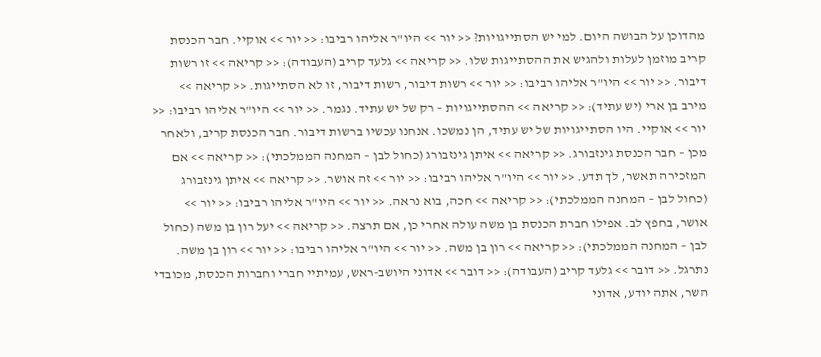מהדוכן על הבושה היום. למי יש הסתייגויות? << יור >> היו"ר אליהו רביבו: << יור >> אוקיי. חבר הכנסת קריב מוזמן לעלות ולהגיש את ההסתייגות שלו. << קריאה >> גלעד קריב (העבודה): << קריאה >> זו רשות דיבור. << יור >> היו"ר אליהו רביבו: << יור >> רשות דיבור, רשות דיבור, זו לא הסתייגות. << קריאה >> מירב בן ארי (יש עתיד): << קריאה >> ההסתייגויות – רק של יש עתיד. נגמר. << יור >> היו"ר אליהו רביבו: << יור >> אוקיי. היו הסתייגויות של יש עתיד, הן נמשכו. אנחנו עכשיו ברשות דיבור. חבר הכנסת קריב, ולאחר מכן – חבר הכנסת גינזבורג. << קריאה >> איתן גינזבורג (כחול לבן – המחנה הממלכתי): << קריאה >> אם המזכירה תאשר, לך תדע. << יור >> היו"ר אליהו רביבו: << יור >> זה אושר. << קריאה >> איתן גינזבורג (כחול לבן – המחנה הממלכתי): << קריאה >> חכה, בוא נראה. << יור >> היו"ר אליהו רביבו: << יור >> אושר, בחפץ לב. אפילו חברת הכנסת בן משה עולה אחרי כן, אם תרצה. << קריאה >> יעל רון בן משה (כחול לבן – המחנה הממלכתי): << קריאה >> רון בן משה. << יור >> היו"ר אליהו רביבו: << יור >> רון בן משה. נתרגל. << דובר >> גלעד קריב (העבודה): << דובר >> אדוני היושב-ראש, עמיתיי חברי וחברות הכנסת, מכובדי השר, אתה יודע, אדוני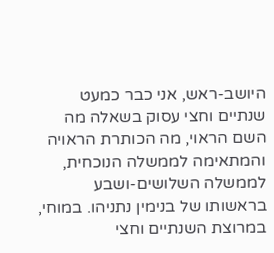היושב-ראש, אני כבר כמעט שנתיים וחצי עסוק בשאלה מה השם הראוי, מה הכותרת הראויה והמתאימה לממשלה הנוכחית, לממשלה השלושים-ושבע בראשותו של בנימין נתניהו. במוחי, במרוצת השנתיים וחצי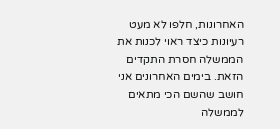האחרונות, חלפו לא מעט רעיונות כיצד ראוי לכנות את הממשלה חסרת התקדים הזאת. בימים האחרונים אני חושב שהשם הכי מתאים לממשלה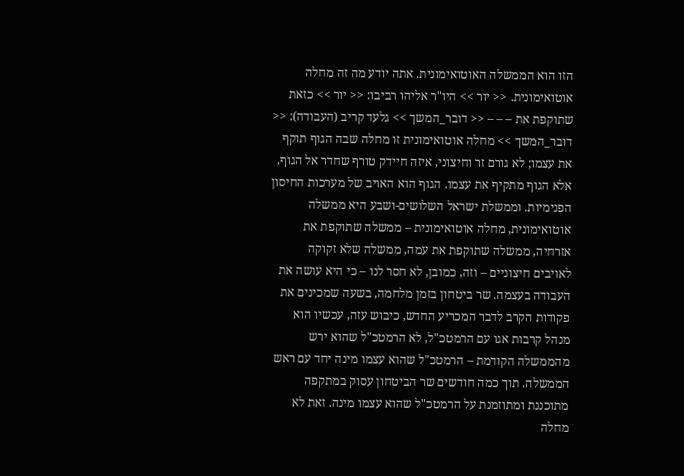הזו הוא הממשלה האוטואימונית. אתה יודע מה זה מחלה אוטואימונית. << יור >> היו"ר אליהו רביבו: << יור >> כזאת שתוקפת את – – – << דובר_המשך >> גלעד קריב (העבודה): << דובר_המשך >> מחלה אוטואימונית זו מחלה שבה הגוף תוקף את עצמו; לא גורם זר וחיצוני, איזה חיידק טורף שחדר אל הגוף, אלא הגוף מתקיף את עצמו. הגוף הוא האויב של מערכות החיסון הפנימיות. וממשלת ישראל השלושים-ושבע היא ממשלה אוטואימונית, מחלה אוטואימונית – ממשלה שתוקפת את אזרחיה, ממשלה שתוקפת את עמה, ממשלה שלא זקוקה לאויבים חיצוניים – וזה, כמובן, לא חסר לנו – כי היא עושה את העבודה בעצמה. שר ביטחון בזמן מלחמה, בשעה שמכינים את פקודות הקרב לדבר המכריע החדש, כיבוש עזה, עכשיו הוא מנהל קרבות אגו עם הרמטכ"ל, לא הרמטכ"ל שהוא ירש מהממשלה הקודמת – הרמטכ"ל שהוא עצמו מינה יחד עם ראש הממשלה. תוך כמה חודשים שר הביטחון עסוק במתקפה מתוכננת ומתוזמנת על הרמטכ"ל שהוא עצמו מינה. זאת לא מחלה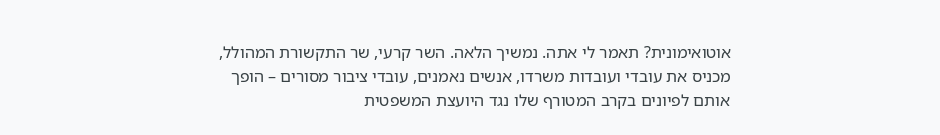אוטואימונית? תאמר לי אתה. נמשיך הלאה. השר קרעי, שר התקשורת המהולל, מכניס את עובדי ועובדות משרדו, אנשים נאמנים, עובדי ציבור מסורים – הופך אותם לפיונים בקרב המטורף שלו נגד היועצת המשפטית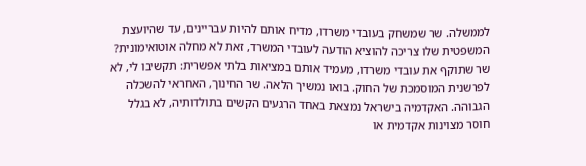לממשלה. שר שמשחק בעובדי משרדו, מדיח אותם להיות עבריינים, עד שהיועצת המשפטית שלו צריכה להוציא הודעה לעובדי המשרד, זאת לא מחלה אוטואימונית? שר שתוקף את עובדי משרדו, מעמיד אותם במציאות בלתי אפשרית: תקשיבו לי, לא לפרשנית המוסמכת של החוק. בואו נמשיך הלאה. שר החינוך, האחראי להשכלה הגבוהה. האקדמיה בישראל נמצאת באחד הרגעים הקשים בתולדותיה, לא בגלל חוסר מצוינות אקדמית או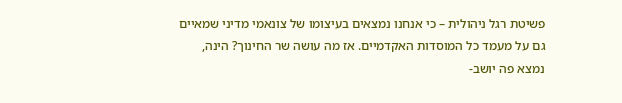פשיטת רגל ניהולית – כי אנחנו נמצאים בעיצומו של צונאמי מדיני שמאיים גם על מעמד כל המוסדות האקדמיים. אז מה עושה שר החינוך? הינה, נמצא פה יושב-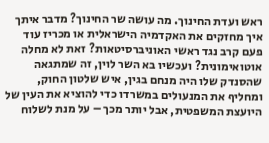ראש ועדת החינוך. מה עושה שר החינוך? מדבר איתך איך מחזקים את האקדמיה הישראלית או מכריז עוד פעם קרב נגד ראשי האוניברסיטאות? זאת לא מחלה אוטואימונית? ועכשיו בא השר לוין, זה שמתגאה שהסנדק שלו היה מנחם בגין, איש שלטון החוק, ומחליף את המנעולים במשרדו כדי להוציא את העין של היועצת המשפטית, אבל יותר מכך – על מנת לשלוח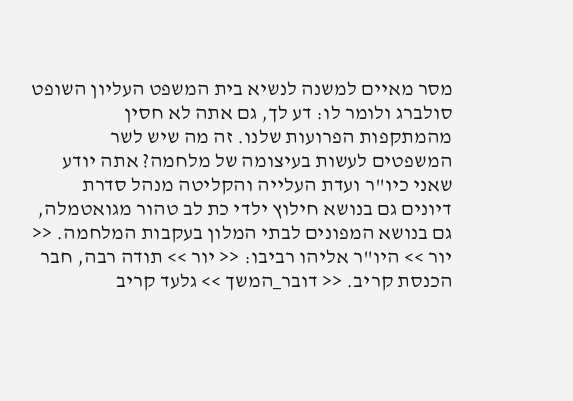מסר מאיים למשנה לנשיא בית המשפט העליון השופט סולברג ולומר לו: דע לך, גם אתה לא חסין מהמתקפות הפרועות שלנו. זה מה שיש לשר המשפטים לעשות בעיצומה של מלחמה? אתה יודע שאני כיו"ר ועדת העלייה והקליטה מנהל סדרת דיונים גם בנושא חילוץ ילדי כת לב טהור מגואטמלה, גם בנושא המפונים לבתי המלון בעקבות המלחמה. << יור >> היו"ר אליהו רביבו: << יור >> תודה רבה, חבר הכנסת קריב. << דובר_המשך >> גלעד קריב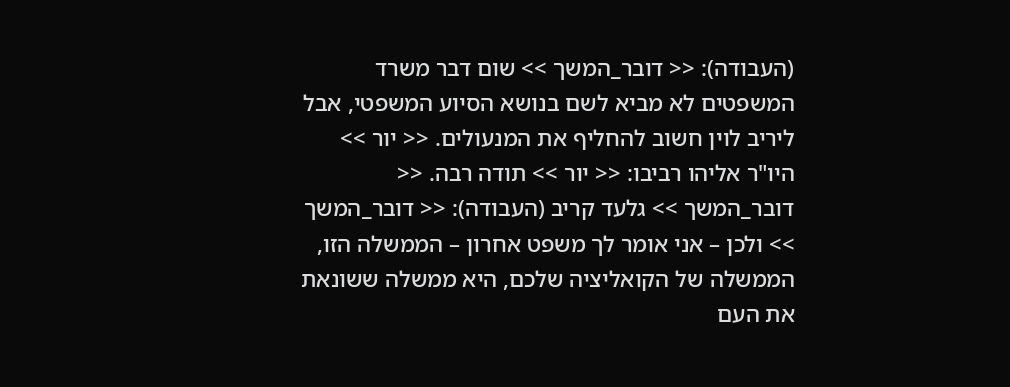(העבודה): << דובר_המשך >> שום דבר משרד המשפטים לא מביא לשם בנושא הסיוע המשפטי, אבל ליריב לוין חשוב להחליף את המנעולים. << יור >> היו"ר אליהו רביבו: << יור >> תודה רבה. << דובר_המשך >> גלעד קריב (העבודה): << דובר_המשך >> ולכן – אני אומר לך משפט אחרון – הממשלה הזו, הממשלה של הקואליציה שלכם, היא ממשלה ששונאת את העם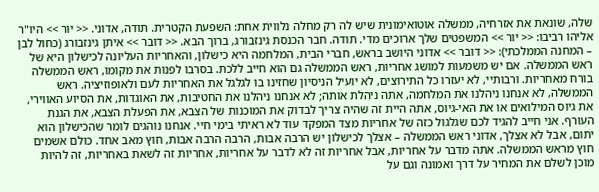שלה, שונאת את אזרחיה, ממשלה אוטואימונית שיש לה רק מחלה נלווית אחת: השפעת הקטרית. תודה, אדוני. << יור >> היו"ר אליהו רביבו: << יור >> המשפטים שלך ארוכים מדי. תודה. חבר הכנסת גינזבורג, ברוך הבא. << דובר >> איתן גינזבורג (כחול לבן – המחנה הממלכתי): << דובר >> אדוני היושב בראש, חברי הבית, המלחמה היא כישלון, והאחריות העליונה לכישלון היא של ראש הממשלה. אם יש משמעות למושג אחריות, ראש הממשלה גם הוא חייב ללכת. בסרבו לפנות את מקומו, ראש הממשלה בורח מאחריות. ורבותיי, לא יעזרו כל התירוצים, לא יועיל הניסיון שחזינו בו לגלגל את האחריות לעם ולאופוזיציה. ראש הממשלה, לא אנחנו ניהלנו את המלחמה, אתה ניהלת אותה; לא אנחנו ניהלנו את החטיבות, את האוגדות, את הסיוע האווירי, את גיוס המילואים או את האי-גיוס, אתה היית זה שהיה צריך לבדוק את המוכנות של הצבא, את הפעלת הצבא, את הגנת העורף. אני חייב להגיד לכם שגלגול כזה של אחריות מצד המפקד עוד לא ראיתי בימי חיי. אנחנו נוהגים לומר שהכישלון הוא יתום, אבל לא אצלך, אדוני ראש הממשלה – אצלך לכישלון יש הרבה אבות, הרבה הרבה אבות, חוץ מאב אחד. כולם אשמים חוץ מראש הממשלה. אתה מדבר על אחריות, אבל אחריות זה לא לדבר על אחריות, אחריות זה לשאת באחריות, זה להיות מוכן לשלם את המחיר על דרך ואמונה וגם על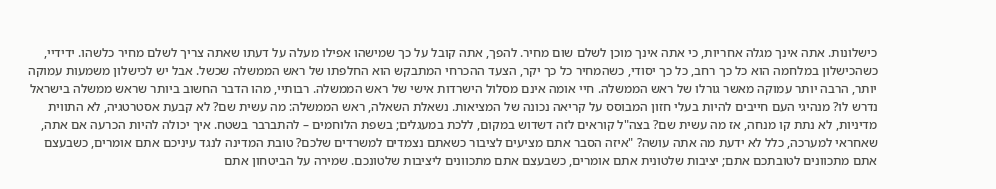כישלונות. אתה אינך מגלה אחריות, כי אתה אינך מוכן לשלם שום מחיר. להפך, אתה קובל על כך שמישהו אפילו מעלה על דעתו שאתה צריך לשלם מחיר כלשהו. ידידיי, כשהכישלון במלחמה הוא כל כך רחב, כל כך יסודי, כשהמחיר כל כך יקר, הצעד ההכרחי המתבקש הוא החלפתו של ראש הממשלה שכשל. אבל יש לכישלון משמעות עמוקה יותר, הרבה יותר עמוקה מאשר גורלו של ראש הממשלה. חיי אומה אינם מסלול הישרדות אישי של ראש הממשלה. רבותיי, מהו הדבר החשוב ביותר שראש ממשלה בישראל נדרש לו? מנהיגי העם חייבים להיות בעלי חזון המבוסס על קריאה נכונה של המציאות. נשאלת השאלה, ראש הממשלה: מה עשית שם? לא קבעת אסטרטגיה, לא התווית מדיניות, לא נתת קו מנחה, אז מה עשית שם? בצה"ל קוראים לזה דשדוש במקום, ללכת במעגלים; בשפת הלוחמים – להתברבר בשטח. איך יכולה להיות הכרעה אם אתה, שאחראי למערכה, כלל לא ידעת מה אתה עושה? "איזה הסבר אתם מציעים לציבור כשאתם נצמדים למשרדים שלכם? טובת המדינה לנגד עיניכם אתם אומרים, כשבעצם אתם מתכוונים לטובתכם אתם; יציבות שלטונית אתם אומרים, כשבעצם אתם מתכוונים ליציבות שלטונכם. שמירה על הביטחון אתם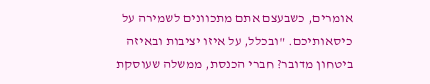אומרים, כשבעצם אתם מתכוונים לשמירה על כיסאותיכם. "ובכלל, על איזו יציבות ובאיזה ביטחון מדובר? חברי הכנסת, ממשלה שעוסקת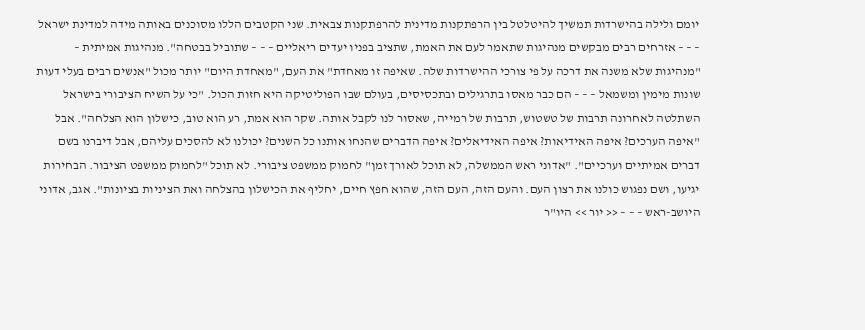יומם ולילה בהישרדות תמשיך להיטלטל בין הרפתקנות מדינית להרפתקנות צבאית. שני הקטבים הללו מסוכנים באותה מידה למדינת ישראל – – – אזרחים רבים מבקשים מנהיגות שתאמר לעם את האמת, שתציב בפניו יעדים ריאליים – – – שתוביל בבטחה". מנהיגות אמיתית – "מנהיגות שלא משנה את דרכה על פי צורכי ההישרדות שלה. שאיפה זו מאחדת" את העם, "מאחדת היום" יותר מכול "אנשים רבים בעלי דעות שונות מימין ומשמאל – – – הם כבר מאסו בתרגילים ובתכסיסים, בעולם שבו הפוליטיקה היא חזות הכול. "כי על השיח הציבורי בישראל השתלטה לאחרונה תרבות של טשטוש, תרבות של רמייה, שאסור לנו לקבל אותה. שקר הוא אמת, רע הוא טוב, כישלון הוא הצלחה". אבל "איפה הערכים? איפה האידיאות? איפה האידיאלים? איפה הדברים שהנחו אותנו כל השנים? יכולנו לא להסכים עליהם, אבל דיברנו בשם דברים אמיתיים וערכיים". "אדוני ראש הממשלה, לא תוכל לאורך זמן" לחמוק ממשפט ציבורי. לא תוכל "לחמוק ממשפט הציבור. הבחירות יגיעו, ושם נפגוש כולנו את רצון העם. והעם הזה, העם הזה, שהוא חפץ חיים, יחליף את הכישלון בהצלחה ואת הציניות בציונות". אגב, אדוני היושב-ראש – – – << יור >> היו"ר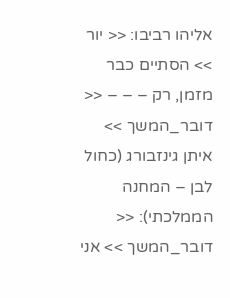אליהו רביבו: << יור >> הסתיים כבר מזמן, רק – – – << דובר_המשך >> איתן גינזבורג (כחול לבן – המחנה הממלכתי): << דובר_המשך >> אני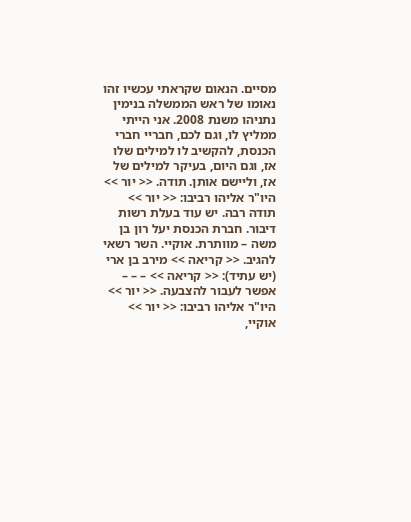מסיים. הנאום שקראתי עכשיו זהו נאומו של ראש הממשלה בנימין נתניהו משנת 2008. אני הייתי ממליץ לו, וגם לכם, חבריי חברי הכנסת, להקשיב לו למילים שלו אז, וגם היום, בעיקר למילים של אז, וליישם אותן. תודה. << יור >> היו"ר אליהו רביבו: << יור >> תודה רבה. יש עוד בעלת רשות דיבור. חברת הכנסת יעל רון בן משה – מוותרת. אוקיי. השר רשאי להגיב. << קריאה >> מירב בן ארי (יש עתיד): << קריאה >> – – – אפשר לעבור להצבעה. << יור >> היו"ר אליהו רביבו: << יור >> אוקיי,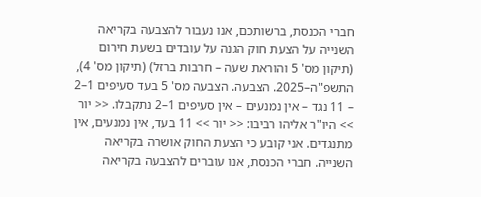חברי הכנסת, ברשותכם, אנו נעבור להצבעה בקריאה השנייה על הצעת חוק הגנה על עובדים בשעת חירום (תיקון מס' 5 והוראת שעה – חרבות ברזל) (תיקון מס' 4), התשפ"ה–2025. הצבעה. הצבעה מס' 5 בעד סעיפים 1–2 – 11 נגד – אין נמנעים – אין סעיפים 1–2 נתקבלו. << יור >> היו"ר אליהו רביבו: << יור >> 11 בעד, אין נמנעים, אין מתנגדים. אני קובע כי הצעת החוק אושרה בקריאה השנייה. חברי הכנסת, אנו עוברים להצבעה בקריאה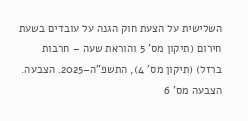השלישית על הצעת חוק הגנה על עובדים בשעת חירום (תיקון מס' 5 והוראת שעה – חרבות ברזל) (תיקון מס' 4), התשפ"ה–2025. הצבעה. הצבעה מס' 6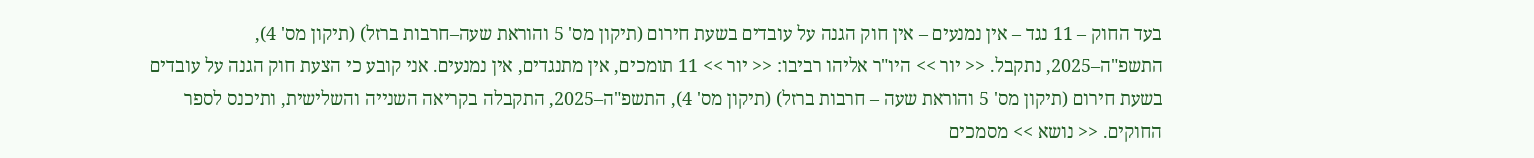בעד החוק – 11 נגד – אין נמנעים – אין חוק הגנה על עובדים בשעת חירום (תיקון מס' 5 והוראת שעה–חרבות ברזל) (תיקון מס' 4), התשפ"ה–2025, נתקבל. << יור >> היו"ר אליהו רביבו: << יור >> 11 תומכים, אין מתנגדים, אין נמנעים. אני קובע כי הצעת חוק הגנה על עובדים בשעת חירום (תיקון מס' 5 והוראת שעה – חרבות ברזל) (תיקון מס' 4), התשפ"ה–2025, התקבלה בקריאה השנייה והשלישית, ותיכנס לספר החוקים. << נושא >> מסמכים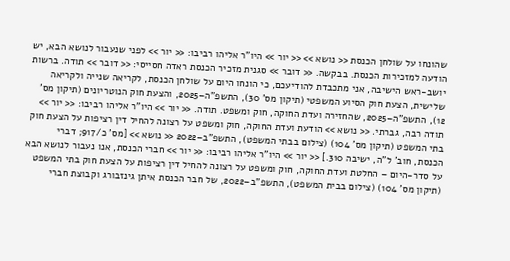שהונחו על שולחן הכנסת << נושא >> << יור >> היו"ר אליהו רביבו: << יור >> לפני שנעבור לנושא הבא, יש הודעה למזכירות הכנסת. בבקשה. << דובר >> סגנית מזכיר הכנסת ראדה חסייסי: << דובר >> תודה. ברשות יושב-ראש הישיבה, אני מתכבדת להודיעכם, כי הונחו היום על שולחן הכנסת, לקריאה שנייה ולקריאה שלישית, הצעת חוק הסיוע המשפטי (תיקון מס' 30), התשפ"ה–2025, והצעת חוק הנוטריונים (תיקון מס' 12), התשפ"ה–2025, שהחזירה ועדת החוקה, חוק ומשפט. תודה. << יור >> היו"ר אליהו רביבו: << יור >> תודה רבה, גברתי. << נושא >> הודעת ועדת החוקה, חוק ומשפט על רצונה להחיל דין רציפות על הצעת חוק בתי המשפט (תיקון מס' 104) (צילום בבתי המשפט), התשפ"ב–2022 << נושא >> [מס' כ/917; דברי הכנסת, חוב' ל"ה, ישיבה 310.] << יור >> היו"ר אליהו רביבו: << יור >> חברי הכנסת, אנו נעבור לנושא הבא על סדר-היום – החלטת ועדת החוקה, חוק ומשפט על רצונה להחיל דין רציפות על הצעת חוק בתי המשפט (תיקון מס' 104) (צילום בבית המשפט), התשפ"ב–2022, של חבר הכנסת איתן גינזבורג וקבוצת חברי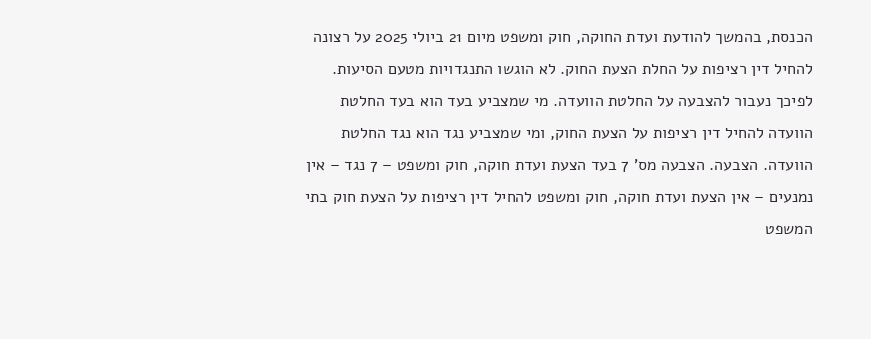הכנסת, בהמשך להודעת ועדת החוקה, חוק ומשפט מיום 21 ביולי 2025 על רצונה להחיל דין רציפות על החלת הצעת החוק. לא הוגשו התנגדויות מטעם הסיעות. לפיכך נעבור להצבעה על החלטת הוועדה. מי שמצביע בעד הוא בעד החלטת הוועדה להחיל דין רציפות על הצעת החוק, ומי שמצביע נגד הוא נגד החלטת הוועדה. הצבעה. הצבעה מס' 7 בעד הצעת ועדת חוקה, חוק ומשפט – 7 נגד – אין נמנעים – אין הצעת ועדת חוקה, חוק ומשפט להחיל דין רציפות על הצעת חוק בתי המשפט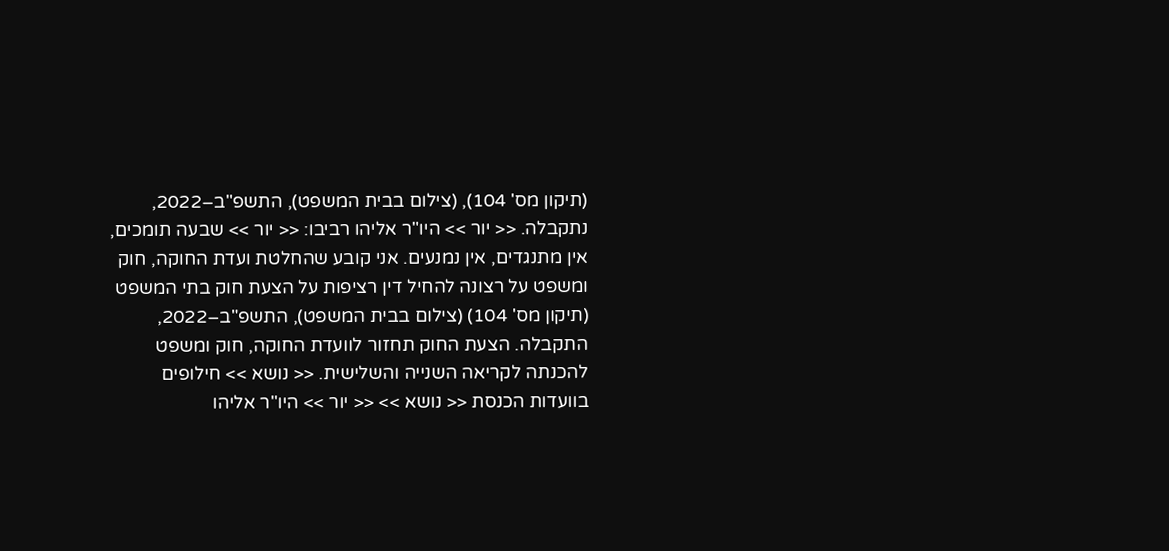(תיקון מס' 104), (צילום בבית המשפט), התשפ"ב–2022, נתקבלה. << יור >> היו"ר אליהו רביבו: << יור >> שבעה תומכים, אין מתנגדים, אין נמנעים. אני קובע שהחלטת ועדת החוקה, חוק ומשפט על רצונה להחיל דין רציפות על הצעת חוק בתי המשפט (תיקון מס' 104) (צילום בבית המשפט), התשפ"ב–2022, התקבלה. הצעת החוק תחזור לוועדת החוקה, חוק ומשפט להכנתה לקריאה השנייה והשלישית. << נושא >> חילופים בוועדות הכנסת << נושא >> << יור >> היו"ר אליהו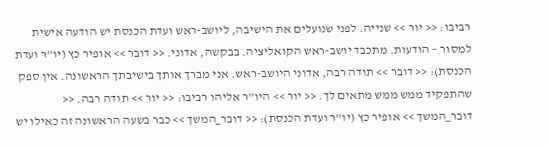רביבו: << יור >> שנייה. לפני שנועלים את הישיבה, ליושב-ראש ועדת הכנסת יש הודעה אישית למסור – הודעות. מתכבד יושב-ראש הקואליציה. בבקשה, אדוני. << דובר >> אופיר כץ (יו"ר ועדת הכנסת): << דובר >> תודה רבה, אדוני היושב-ראש. אני מברך אותך בישיבתך הראשונה. אין ספק שהתפקיד ממש ממש מתאים לך. << יור >> היו"ר אליהו רביבו: << יור >> תודה רבה. << דובר_המשך >> אופיר כץ (יו"ר ועדת הכנסת): << דובר_המשך >> כבר בשעה הראשונה זה כאילו יש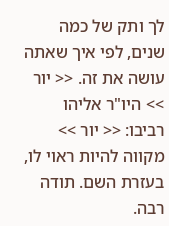לך ותק של כמה שנים, לפי איך שאתה עושה את זה. << יור >> היו"ר אליהו רביבו: << יור >> מקווה להיות ראוי לו, בעזרת השם. תודה רבה.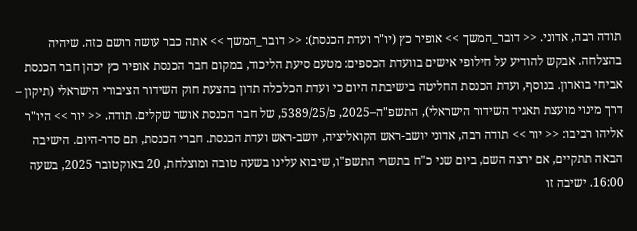תודה רבה, אדוני. << דובר_המשך >> אופיר כץ (יו"ר ועדת הכנסת): << דובר_המשך >> אתה כבר עושה רושם כזה. שיהיה בהצלחה. אבקש להודיע על חילופי אישים בוועדת הכספים: מטעם סיעת הליכוד, במקום חבר הכנסת אופיר כץ יכהן חבר הכנסת אביחי בוארון. בנוסף, ועדת הכנסת החליטה בישיבתה היום כי ועדת הכלכלה תדון בהצעת חוק השידור הציבורי הישראלי (תיקון – דרך מינוי מועצת תאגיד השידור הישראלי), התשפ"ה–2025, פ/5389/25, של חבר הכנסת אושר שקלים. תודה. << יור >> היו"ר אליהו רביבו: << יור >> תודה רבה, אדוני יושב-ראש הקואליציה, יושב-ראש ועדת הכנסת. חברי הכנסת, תם סדר-היום. הישיבה הבאה תתקיים, אם ירצה השם, ביום שני כ"ח בתשרי התשפ"ו, שיבוא עלינו בשעה טובה ומוצלחת, 20 באוקטובר 2025, בשעה 16:00. ישיבה זו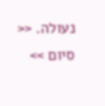נעולה. << סיום >>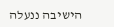הישיבה ננעלה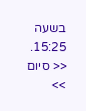בשעה 15:25. << סיום >>